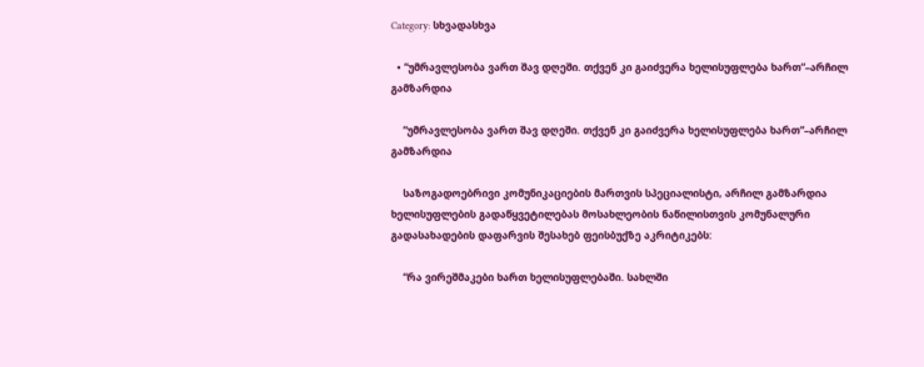Category: სხვადასხვა

  • “უმრავლესობა ვართ შავ დღეში. თქვენ კი გაიძვერა ხელისუფლება ხართ“–არჩილ გამზარდია

    “უმრავლესობა ვართ შავ დღეში. თქვენ კი გაიძვერა ხელისუფლება ხართ“–არჩილ გამზარდია

    საზოგადოებრივი კომუნიკაციების მართვის სპეციალისტი, არჩილ გამზარდია ხელისუფლების გადაწყვეტილებას მოსახლეობის ნაწილისთვის კომუნალური გადასახადების დაფარვის შესახებ ფეისბუქზე აკრიტიკებს:

    “რა ვირეშმაკები ხართ ხელისუფლებაში. სახლში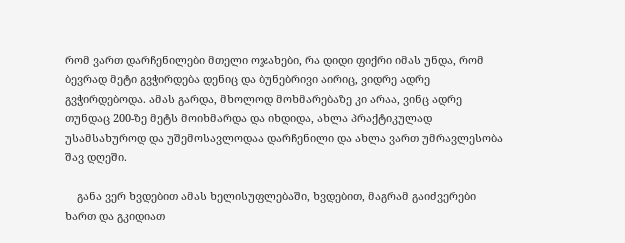რომ ვართ დარჩენილები მთელი ოჯახები, რა დიდი ფიქრი იმას უნდა, რომ ბევრად მეტი გვჭირდება დენიც და ბუნებრივი აირიც, ვიდრე ადრე გვჭირდებოდა. ამას გარდა, მხოლოდ მოხმარებაზე კი არაა, ვინც ადრე თუნდაც 200-ზე მეტს მოიხმარდა და იხდიდა, ახლა პრაქტიკულად უსამსახუროდ და უშემოსავლოდაა დარჩენილი და ახლა ვართ უმრავლესობა შავ დღეში.

    განა ვერ ხვდებით ამას ხელისუფლებაში, ხვდებით, მაგრამ გაიძვერები ხართ და გკიდიათ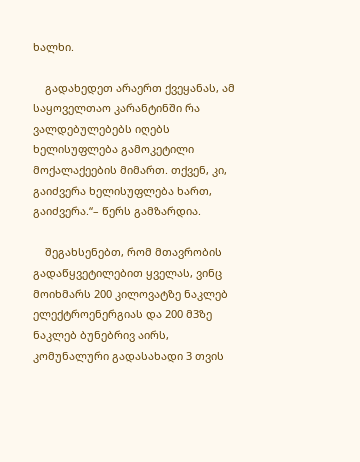ხალხი.

    გადახედეთ არაერთ ქვეყანას, ამ საყოველთაო კარანტინში რა ვალდებულებებს იღებს ხელისუფლება გამოკეტილი მოქალაქეების მიმართ. თქვენ, კი, გაიძვერა ხელისუფლება ხართ, გაიძვერა.“– წერს გამზარდია.

    შეგახსენებთ, რომ მთავრობის გადაწყვეტილებით ყველას, ვინც მოიხმარს 200 კილოვატზე ნაკლებ ელექტროენერგიას და 200 მ3ზე ნაკლებ ბუნებრივ აირს, კომუნალური გადასახადი 3 თვის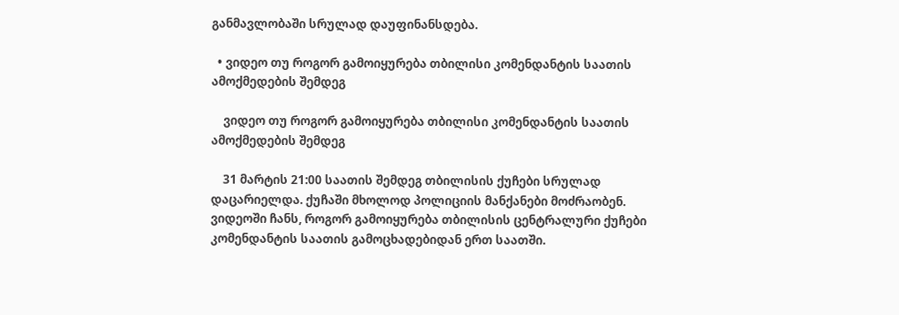განმავლობაში სრულად დაუფინანსდება.

  • ვიდეო თუ როგორ გამოიყურება თბილისი კომენდანტის საათის ამოქმედების შემდეგ

    ვიდეო თუ როგორ გამოიყურება თბილისი კომენდანტის საათის ამოქმედების შემდეგ

    31 მარტის 21:00 საათის შემდეგ თბილისის ქუჩები სრულად დაცარიელდა. ქუჩაში მხოლოდ პოლიციის მანქანები მოძრაობენ. ვიდეოში ჩანს, როგორ გამოიყურება თბილისის ცენტრალური ქუჩები კომენდანტის საათის გამოცხადებიდან ერთ საათში.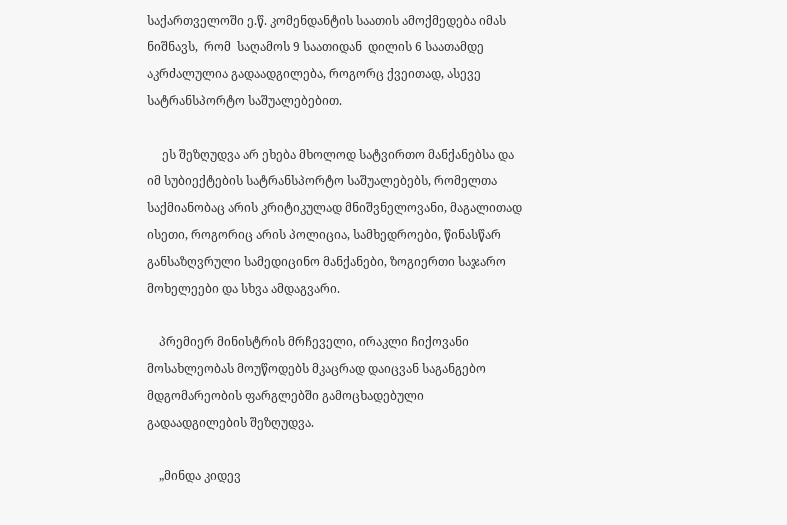საქართველოში ე.წ. კომენდანტის საათის ამოქმედება იმას ნიშნავს,  რომ  საღამოს 9 საათიდან  დილის 6 საათამდე  აკრძალულია გადაადგილება, როგორც ქვეითად, ასევე სატრანსპორტო საშუალებებით.

     ეს შეზღუდვა არ ეხება მხოლოდ სატვირთო მანქანებსა და იმ სუბიექტების სატრანსპორტო საშუალებებს, რომელთა საქმიანობაც არის კრიტიკულად მნიშვნელოვანი, მაგალითად ისეთი, როგორიც არის პოლიცია, სამხედროები, წინასწარ განსაზღვრული სამედიცინო მანქანები, ზოგიერთი საჯარო მოხელეები და სხვა ამდაგვარი.

    პრემიერ მინისტრის მრჩეველი, ირაკლი ჩიქოვანი მოსახლეობას მოუწოდებს მკაცრად დაიცვან საგანგებო მდგომარეობის ფარგლებში გამოცხადებული გადაადგილების შეზღუდვა.

    „მინდა კიდევ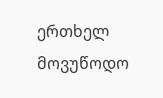ერთხელ მოვუწოდო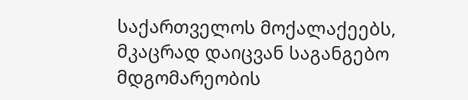საქართველოს მოქალაქეებს, მკაცრად დაიცვან საგანგებო მდგომარეობის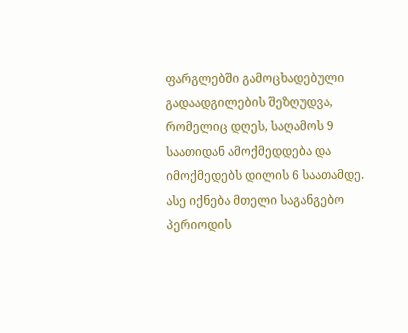ფარგლებში გამოცხადებული გადაადგილების შეზღუდვა, რომელიც დღეს, საღამოს 9 საათიდან ამოქმედდება და იმოქმედებს დილის 6 საათამდე. ასე იქნება მთელი საგანგებო პერიოდის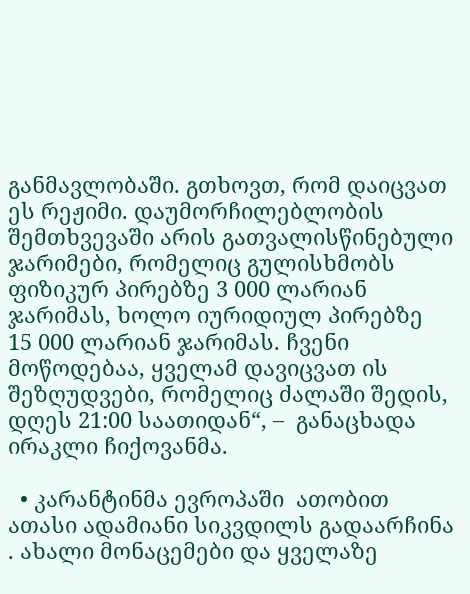განმავლობაში. გთხოვთ, რომ დაიცვათ ეს რეჟიმი. დაუმორჩილებლობის შემთხვევაში არის გათვალისწინებული ჯარიმები, რომელიც გულისხმობს  ფიზიკურ პირებზე 3 000 ლარიან ჯარიმას, ხოლო იურიდიულ პირებზე  15 000 ლარიან ჯარიმას. ჩვენი მოწოდებაა, ყველამ დავიცვათ ის შეზღუდვები, რომელიც ძალაში შედის, დღეს 21:00 საათიდან“, –  განაცხადა ირაკლი ჩიქოვანმა.

  • კარანტინმა ევროპაში  ათობით ათასი ადამიანი სიკვდილს გადაარჩინა . ახალი მონაცემები და ყველაზე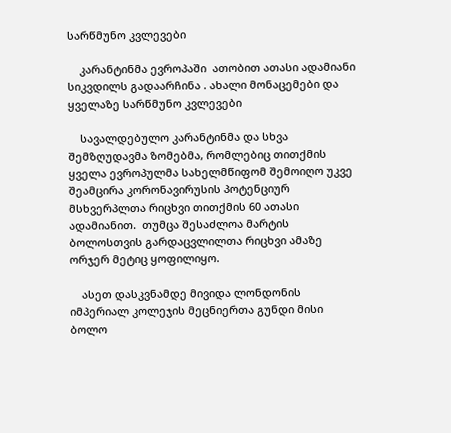სარწმუნო კვლევები

    კარანტინმა ევროპაში  ათობით ათასი ადამიანი სიკვდილს გადაარჩინა . ახალი მონაცემები და ყველაზე სარწმუნო კვლევები

    სავალდებულო კარანტინმა და სხვა შემზღუდავმა ზომებმა, რომლებიც თითქმის ყველა ევროპულმა სახელმწიფომ შემოიღო უკვე შეამცირა კორონავირუსის პოტენციურ მსხვერპლთა რიცხვი თითქმის 60 ათასი ადამიანით.  თუმცა შესაძლოა მარტის ბოლოსთვის გარდაცვლილთა რიცხვი ამაზე ორჯერ მეტიც ყოფილიყო.

    ასეთ დასკვნამდე მივიდა ლონდონის იმპერიალ კოლეჯის მეცნიერთა გუნდი მისი ბოლო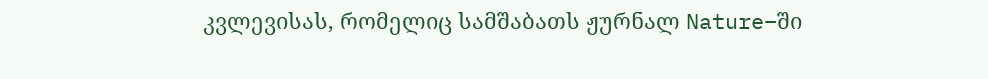კვლევისას, რომელიც სამშაბათს ჟურნალ Nature–ში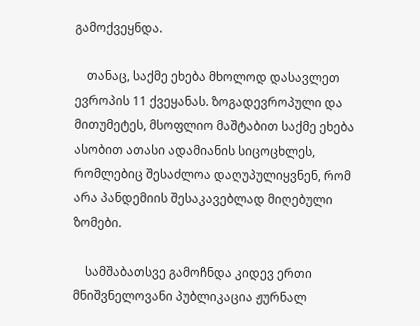გამოქვეყნდა.

    თანაც, საქმე ეხება მხოლოდ დასავლეთ ევროპის 11 ქვეყანას. ზოგადევროპული და მითუმეტეს, მსოფლიო მაშტაბით საქმე ეხება ასობით ათასი ადამიანის სიცოცხლეს, რომლებიც შესაძლოა დაღუპულიყვნენ, რომ არა პანდემიის შესაკავებლად მიღებული ზომები.

    სამშაბათსვე გამოჩნდა კიდევ ერთი მნიშვნელოვანი პუბლიკაცია ჟურნალ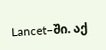Lancet–ში. აქ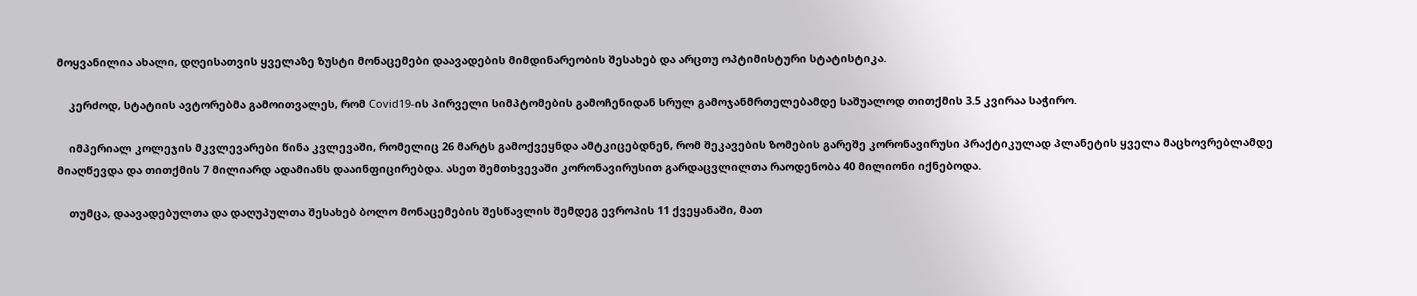მოყვანილია ახალი, დღეისათვის ყველაზე ზუსტი მონაცემები დაავადების მიმდინარეობის შესახებ და არცთუ ოპტიმისტური სტატისტიკა.

    კერძოდ, სტატიის ავტორებმა გამოითვალეს, რომ Covid19-ის პირველი სიმპტომების გამოჩენიდან სრულ გამოჯანმრთელებამდე საშუალოდ თითქმის 3.5 კვირაა საჭირო.

    იმპერიალ კოლეჯის მკვლევარები წინა კვლევაში, რომელიც 26 მარტს გამოქვეყნდა ამტკიცებდნენ, რომ შეკავების ზომების გარეშე კორონავირუსი პრაქტიკულად პლანეტის ყველა მაცხოვრებლამდე მიაღწევდა და თითქმის 7 მილიარდ ადამიანს დააინფიცირებდა. ასეთ შემთხვევაში კორონავირუსით გარდაცვლილთა რაოდენობა 40 მილიონი იქნებოდა.

    თუმცა, დაავადებულთა და დაღუპულთა შესახებ ბოლო მონაცემების შესწავლის შემდეგ ევროპის 11 ქვეყანაში, მათ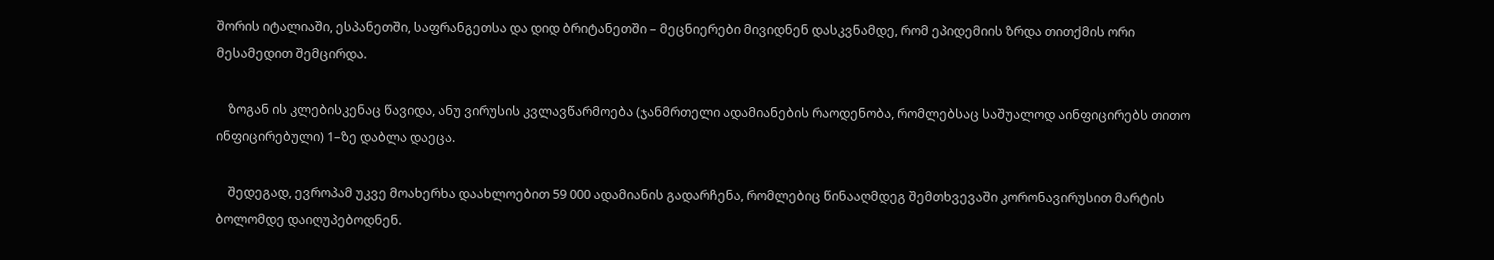შორის იტალიაში, ესპანეთში, საფრანგეთსა და დიდ ბრიტანეთში – მეცნიერები მივიდნენ დასკვნამდე, რომ ეპიდემიის ზრდა თითქმის ორი მესამედით შემცირდა.

    ზოგან ის კლებისკენაც წავიდა, ანუ ვირუსის კვლავწარმოება (ჯანმრთელი ადამიანების რაოდენობა, რომლებსაც საშუალოდ აინფიცირებს თითო ინფიცირებული) 1–ზე დაბლა დაეცა.

    შედეგად, ევროპამ უკვე მოახერხა დაახლოებით 59 000 ადამიანის გადარჩენა, რომლებიც წინააღმდეგ შემთხვევაში კორონავირუსით მარტის ბოლომდე დაიღუპებოდნენ.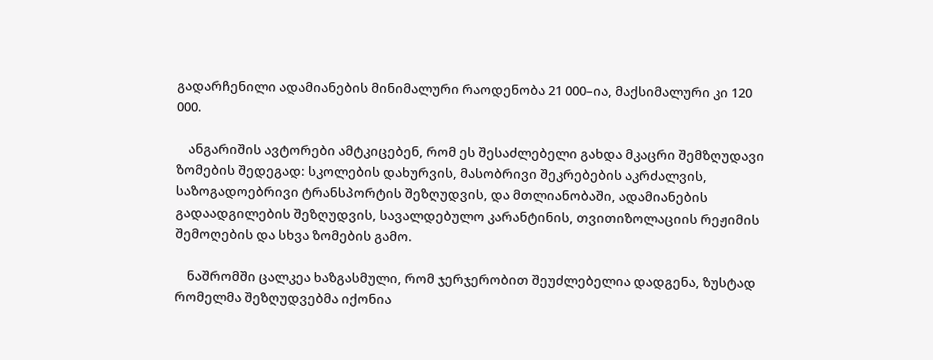გადარჩენილი ადამიანების მინიმალური რაოდენობა 21 000–ია, მაქსიმალური კი 120 000.

    ანგარიშის ავტორები ამტკიცებენ, რომ ეს შესაძლებელი გახდა მკაცრი შემზღუდავი ზომების შედეგად: სკოლების დახურვის, მასობრივი შეკრებების აკრძალვის, საზოგადოებრივი ტრანსპორტის შეზღუდვის, და მთლიანობაში, ადამიანების გადაადგილების შეზღუდვის, სავალდებულო კარანტინის, თვითიზოლაციის რეჟიმის შემოღების და სხვა ზომების გამო.

    ნაშრომში ცალკეა ხაზგასმული, რომ ჯერჯერობით შეუძლებელია დადგენა, ზუსტად რომელმა შეზღუდვებმა იქონია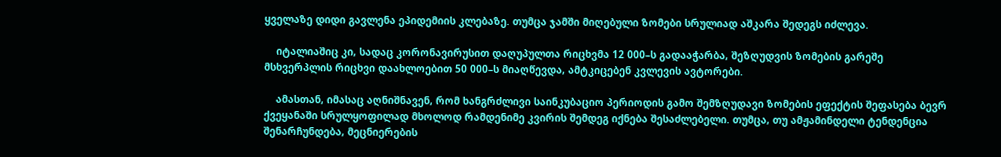ყველაზე დიდი გავლენა ეპიდემიის კლებაზე. თუმცა ჯამში მიღებული ზომები სრულიად აშკარა შედეგს იძლევა.

    იტალიაშიც კი, სადაც კორონავირუსით დაღუპულთა რიცხვმა 12 000–ს გადააჭარბა, შეზღუდვის ზომების გარეშე მსხვერპლის რიცხვი დაახლოებით 50 000–ს მიაღწევდა, ამტკიცებენ კვლევის ავტორები.

    ამასთან, იმასაც აღნიშნავენ, რომ ხანგრძლივი საინკუბაციო პერიოდის გამო შემზღუდავი ზომების ეფექტის შეფასება ბევრ ქვეყანაში სრულყოფილად მხოლოდ რამდენიმე კვირის შემდეგ იქნება შესაძლებელი. თუმცა, თუ ამჟამინდელი ტენდენცია შენარჩუნდება, მეცნიერების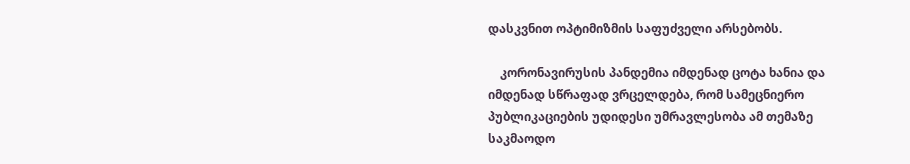დასკვნით ოპტიმიზმის საფუძველი არსებობს.

    კორონავირუსის პანდემია იმდენად ცოტა ხანია და იმდენად სწრაფად ვრცელდება, რომ სამეცნიერო პუბლიკაციების უდიდესი უმრავლესობა ამ თემაზე საკმაოდო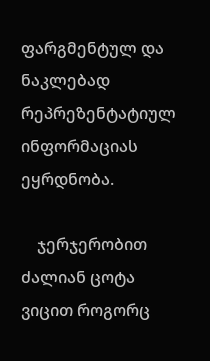ფარგმენტულ და ნაკლებად რეპრეზენტატიულ ინფორმაციას ეყრდნობა.

    ჯერჯერობით ძალიან ცოტა ვიცით როგორც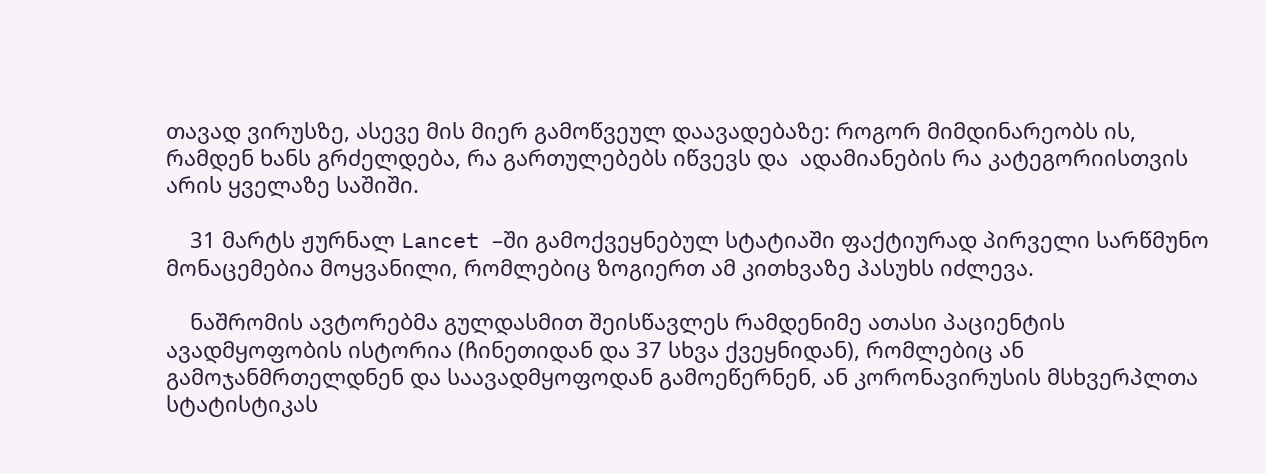თავად ვირუსზე, ასევე მის მიერ გამოწვეულ დაავადებაზე: როგორ მიმდინარეობს ის, რამდენ ხანს გრძელდება, რა გართულებებს იწვევს და  ადამიანების რა კატეგორიისთვის არის ყველაზე საშიში.

    31 მარტს ჟურნალ Lancet –ში გამოქვეყნებულ სტატიაში ფაქტიურად პირველი სარწმუნო მონაცემებია მოყვანილი, რომლებიც ზოგიერთ ამ კითხვაზე პასუხს იძლევა.

    ნაშრომის ავტორებმა გულდასმით შეისწავლეს რამდენიმე ათასი პაციენტის ავადმყოფობის ისტორია (ჩინეთიდან და 37 სხვა ქვეყნიდან), რომლებიც ან გამოჯანმრთელდნენ და საავადმყოფოდან გამოეწერნენ, ან კორონავირუსის მსხვერპლთა სტატისტიკას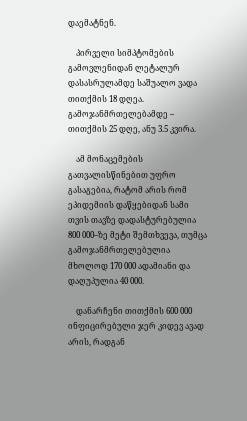დაემატნენ.

    პირველი სიმპტომების გამოვლენიდან ლეტალურ დასასრულამდე საშუალო ვადა თითქმის 18 დღეა. გამოჯანმრთელებამდე – თითქმის 25 დღე, ანუ 3.5 კვირა.

    ამ მონაცემების გათვალისწინებით უფრო გასაგებია, რატომ არის რომ ეპიდემიის დაწყებიდან სამი თვის თავზე დადასტურებულია 800 000–ზე მეტი შემთხვევა, თუმცა გამოჯანმრთელებულია მხოლოდ 170 000 ადამიანი და დაღუპულია 40 000.

    დანარჩენი თითქმის 600 000 ინფიცირებული ჯერ კიდევ ავად არის, რადგან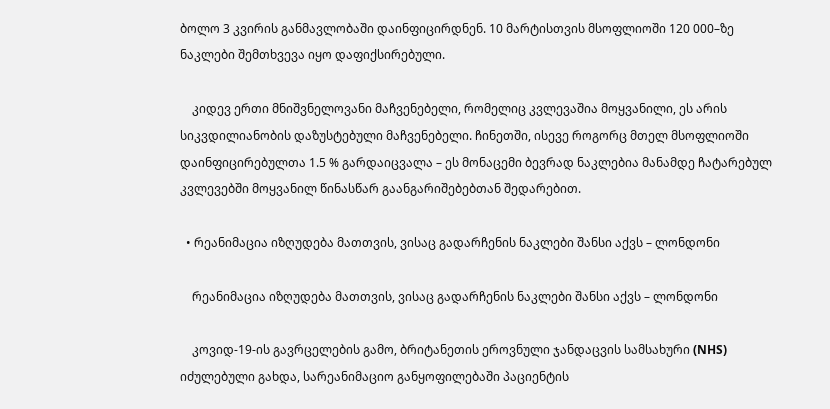ბოლო 3 კვირის განმავლობაში დაინფიცირდნენ. 10 მარტისთვის მსოფლიოში 120 000–ზე ნაკლები შემთხვევა იყო დაფიქსირებული.

    კიდევ ერთი მნიშვნელოვანი მაჩვენებელი, რომელიც კვლევაშია მოყვანილი, ეს არის სიკვდილიანობის დაზუსტებული მაჩვენებელი. ჩინეთში, ისევე როგორც მთელ მსოფლიოში დაინფიცირებულთა 1.5 % გარდაიცვალა – ეს მონაცემი ბევრად ნაკლებია მანამდე ჩატარებულ კვლევებში მოყვანილ წინასწარ გაანგარიშებებთან შედარებით.

  • რეანიმაცია იზღუდება მათთვის, ვისაც გადარჩენის ნაკლები შანსი აქვს – ლონდონი

    რეანიმაცია იზღუდება მათთვის, ვისაც გადარჩენის ნაკლები შანსი აქვს – ლონდონი

    კოვიდ-19-ის გავრცელების გამო, ბრიტანეთის ეროვნული ჯანდაცვის სამსახური (NHS) იძულებული გახდა, სარეანიმაციო განყოფილებაში პაციენტის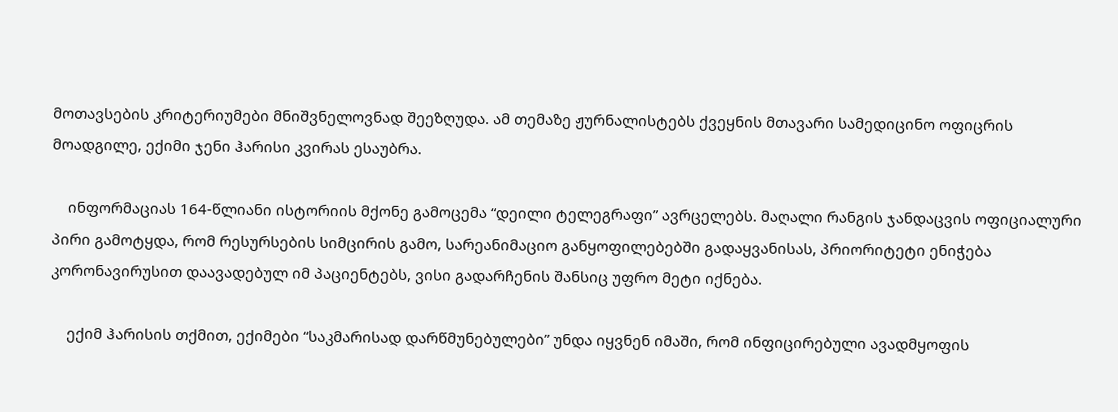მოთავსების კრიტერიუმები მნიშვნელოვნად შეეზღუდა. ამ თემაზე ჟურნალისტებს ქვეყნის მთავარი სამედიცინო ოფიცრის მოადგილე, ექიმი ჯენი ჰარისი კვირას ესაუბრა.

    ინფორმაციას 164-წლიანი ისტორიის მქონე გამოცემა “დეილი ტელეგრაფი” ავრცელებს. მაღალი რანგის ჯანდაცვის ოფიციალური პირი გამოტყდა, რომ რესურსების სიმცირის გამო, სარეანიმაციო განყოფილებებში გადაყვანისას, პრიორიტეტი ენიჭება კორონავირუსით დაავადებულ იმ პაციენტებს, ვისი გადარჩენის შანსიც უფრო მეტი იქნება.

    ექიმ ჰარისის თქმით, ექიმები “საკმარისად დარწმუნებულები” უნდა იყვნენ იმაში, რომ ინფიცირებული ავადმყოფის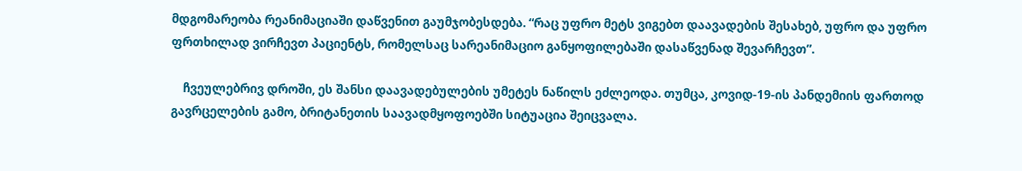მდგომარეობა რეანიმაციაში დაწვენით გაუმჯობესდება. “რაც უფრო მეტს ვიგებთ დაავადების შესახებ, უფრო და უფრო ფრთხილად ვირჩევთ პაციენტს, რომელსაც სარეანიმაციო განყოფილებაში დასაწვენად შევარჩევთ”.

    ჩვეულებრივ დროში, ეს შანსი დაავადებულების უმეტეს ნაწილს ეძლეოდა. თუმცა, კოვიდ-19-ის პანდემიის ფართოდ გავრცელების გამო, ბრიტანეთის საავადმყოფოებში სიტუაცია შეიცვალა.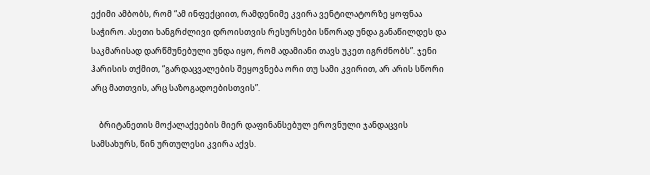ექიმი ამბობს, რომ “ამ ინფექციით, რამდენიმე კვირა ვენტილატორზე ყოფნაა საჭირო. ასეთი ხანგრძლივი დროისთვის რესურსები სწორად უნდა განაწილდეს და საკმარისად დარწმუნებული უნდა იყო, რომ ადამიანი თავს უკეთ იგრძნობს”. ჯენი ჰარისის თქმით, “გარდაცვალების შეყოვნება ორი თუ სამი კვირით, არ არის სწორი არც მათთვის, არც საზოგადოებისთვის”.

    ბრიტანეთის მოქალაქეების მიერ დაფინანსებულ ეროვნული ჯანდაცვის სამსახურს, წინ ურთულესი კვირა აქვს.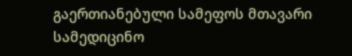გაერთიანებული სამეფოს მთავარი სამედიცინო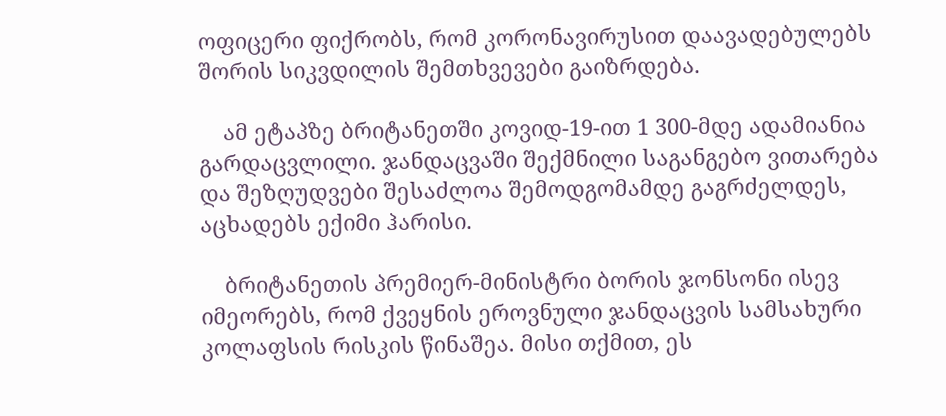ოფიცერი ფიქრობს, რომ კორონავირუსით დაავადებულებს შორის სიკვდილის შემთხვევები გაიზრდება.

    ამ ეტაპზე ბრიტანეთში კოვიდ-19-ით 1 300-მდე ადამიანია გარდაცვლილი. ჯანდაცვაში შექმნილი საგანგებო ვითარება და შეზღუდვები შესაძლოა შემოდგომამდე გაგრძელდეს, აცხადებს ექიმი ჰარისი.

    ბრიტანეთის პრემიერ-მინისტრი ბორის ჯონსონი ისევ იმეორებს, რომ ქვეყნის ეროვნული ჯანდაცვის სამსახური კოლაფსის რისკის წინაშეა. მისი თქმით, ეს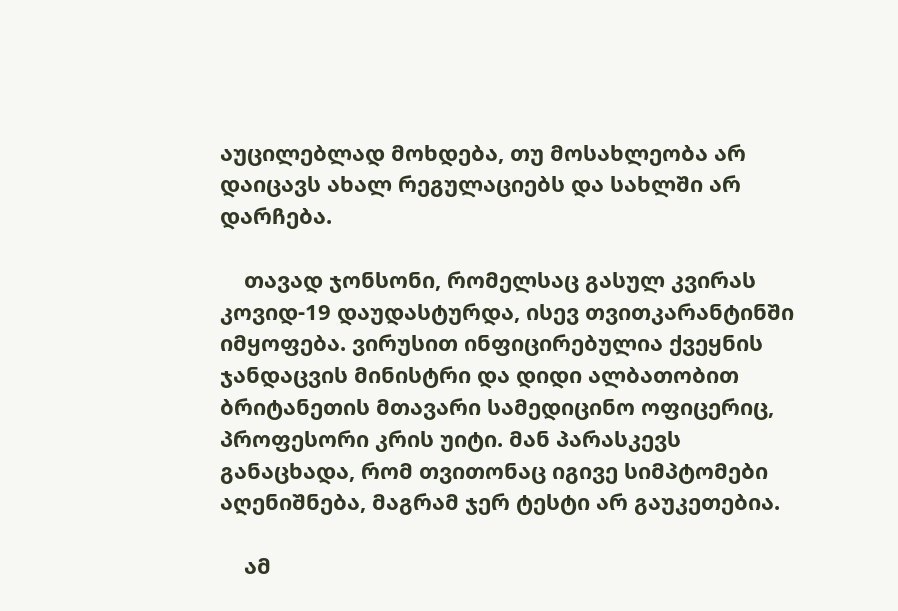აუცილებლად მოხდება, თუ მოსახლეობა არ დაიცავს ახალ რეგულაციებს და სახლში არ დარჩება.

    თავად ჯონსონი, რომელსაც გასულ კვირას კოვიდ-19 დაუდასტურდა, ისევ თვითკარანტინში იმყოფება. ვირუსით ინფიცირებულია ქვეყნის ჯანდაცვის მინისტრი და დიდი ალბათობით ბრიტანეთის მთავარი სამედიცინო ოფიცერიც, პროფესორი კრის უიტი. მან პარასკევს განაცხადა, რომ თვითონაც იგივე სიმპტომები აღენიშნება, მაგრამ ჯერ ტესტი არ გაუკეთებია.

    ამ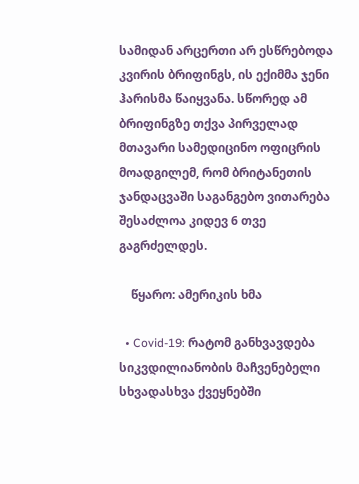სამიდან არცერთი არ ესწრებოდა კვირის ბრიფინგს, ის ექიმმა ჯენი ჰარისმა წაიყვანა. სწორედ ამ ბრიფინგზე თქვა პირველად მთავარი სამედიცინო ოფიცრის მოადგილემ, რომ ბრიტანეთის ჯანდაცვაში საგანგებო ვითარება შესაძლოა კიდევ 6 თვე გაგრძელდეს.

    წყარო: ამერიკის ხმა

  • Covid-19: რატომ განხვავდება სიკვდილიანობის მაჩვენებელი სხვადასხვა ქვეყნებში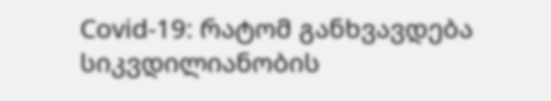Covid-19: რატომ განხვავდება სიკვდილიანობის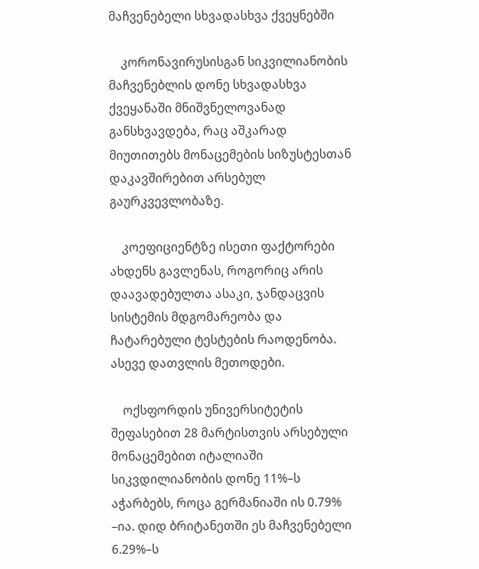მაჩვენებელი სხვადასხვა ქვეყნებში

    კორონავირუსისგან სიკვილიანობის მაჩვენებლის დონე სხვადასხვა ქვეყანაში მნიშვნელოვანად განსხვავდება, რაც აშკარად მიუთითებს მონაცემების სიზუსტესთან დაკავშირებით არსებულ გაურკვევლობაზე.

    კოეფიციენტზე ისეთი ფაქტორები ახდენს გავლენას, როგორიც არის დაავადებულთა ასაკი, ჯანდაცვის სისტემის მდგომარეობა და ჩატარებული ტესტების რაოდენობა. ასევე დათვლის მეთოდები.

    ოქსფორდის უნივერსიტეტის შეფასებით 28 მარტისთვის არსებული მონაცემებით იტალიაში სიკვდილიანობის დონე 11%–ს აჭარბებს, როცა გერმანიაში ის 0.79% –ია. დიდ ბრიტანეთში ეს მაჩვენებელი 6.29%–ს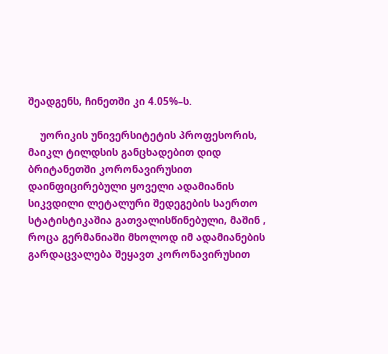შეადგენს, ჩინეთში კი 4.05%–ს.

    უორიკის უნივერსიტეტის პროფესორის, მაიკლ ტილდსის განცხადებით დიდ ბრიტანეთში კორონავირუსით დაინფიცირებული ყოველი ადამიანის სიკვდილი ლეტალური შედეგების საერთო სტატისტიკაშია გათვალისწინებული, მაშინ , როცა გერმანიაში მხოლოდ იმ ადამიანების გარდაცვალება შეყავთ კორონავირუსით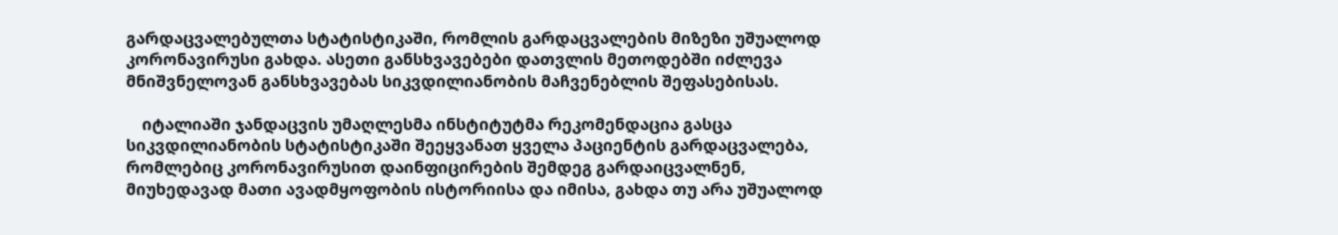გარდაცვალებულთა სტატისტიკაში, რომლის გარდაცვალების მიზეზი უშუალოდ კორონავირუსი გახდა. ასეთი განსხვავებები დათვლის მეთოდებში იძლევა მნიშვნელოვან განსხვავებას სიკვდილიანობის მაჩვენებლის შეფასებისას.

    იტალიაში ჯანდაცვის უმაღლესმა ინსტიტუტმა რეკომენდაცია გასცა სიკვდილიანობის სტატისტიკაში შეეყვანათ ყველა პაციენტის გარდაცვალება, რომლებიც კორონავირუსით დაინფიცირების შემდეგ გარდაიცვალნენ, მიუხედავად მათი ავადმყოფობის ისტორიისა და იმისა, გახდა თუ არა უშუალოდ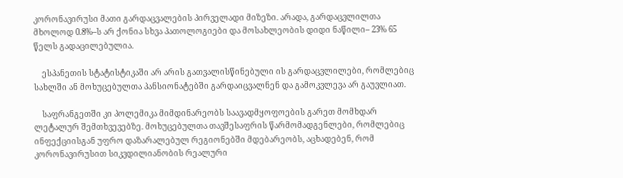კორონავირუსი მათი გარდაცვალების პირველადი მიზეზი. არადა, გარდაცვლილთა მხოლოდ 0.8%–ს არ ქონია სხვა პათოლოგიები და მოსახლეობის დიდი ნაწილი– 23% 65 წელს გადაცილებულია.

    ესპანეთის სტატისტიკაში არ არის გათვალისწინებული ის გარდაცვლილები, რომლებიც სახლში ან მოხუცებულთა პანსიონატებში გარდაიცვალნენ და გამოკვლევა არ გაუვლიათ.

    საფრანგეთში კი პოლემიკა მიმდინარეობს საავადმყოფოების გარეთ მომხდარ ლეტალურ შემთხვევებზე. მოხუცებულთა თავშესაფრის წარმომადგენლები, რომლებიც ინფექციისგან უფრო დაზარალებულ რეგიონებში მდებარეობს, აცხადებენ, რომ კორონავირუსით სიკვდილიანობის რეალური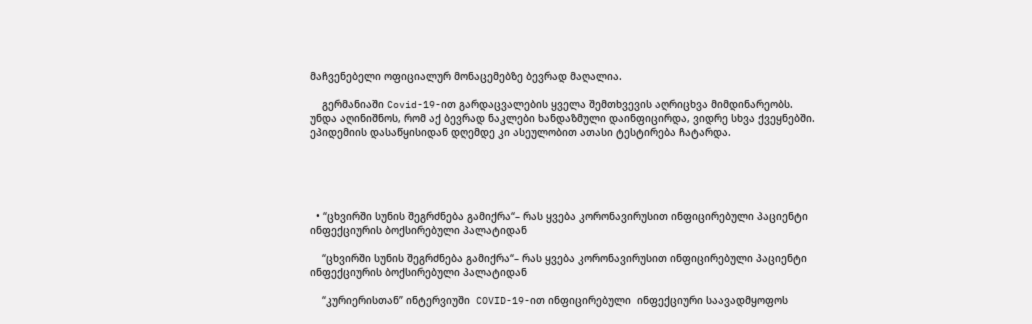მაჩვენებელი ოფიციალურ მონაცემებზე ბევრად მაღალია.

    გერმანიაში Covid-19-ით გარდაცვალების ყველა შემთხვევის აღრიცხვა მიმდინარეობს. უნდა აღინიშნოს, რომ აქ ბევრად ნაკლები ხანდაზმული დაინფიცირდა, ვიდრე სხვა ქვეყნებში. ეპიდემიის დასაწყისიდან დღემდე კი ასეულობით ათასი ტესტირება ჩატარდა.





  • “ცხვირში სუნის შეგრძნება გამიქრა“– რას ყვება კორონავირუსით ინფიცირებული პაციენტი ინფექციურის ბოქსირებული პალატიდან

    “ცხვირში სუნის შეგრძნება გამიქრა“– რას ყვება კორონავირუსით ინფიცირებული პაციენტი ინფექციურის ბოქსირებული პალატიდან

    “კურიერისთან” ინტერვიუში  COVID-19-ით ინფიცირებული  ინფექციური საავადმყოფოს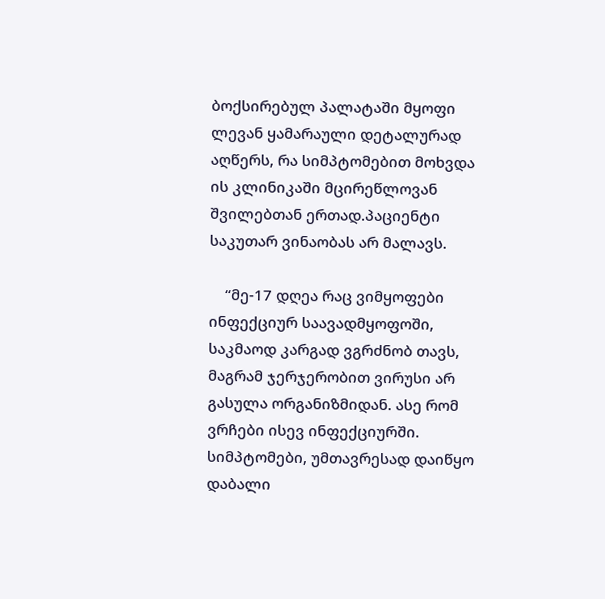ბოქსირებულ პალატაში მყოფი ლევან ყამარაული დეტალურად აღწერს, რა სიმპტომებით მოხვდა ის კლინიკაში მცირეწლოვან შვილებთან ერთად.პაციენტი საკუთარ ვინაობას არ მალავს.

    “მე-17 დღეა რაც ვიმყოფები ინფექციურ საავადმყოფოში, საკმაოდ კარგად ვგრძნობ თავს, მაგრამ ჯერჯერობით ვირუსი არ გასულა ორგანიზმიდან. ასე რომ ვრჩები ისევ ინფექციურში. სიმპტომები, უმთავრესად დაიწყო დაბალი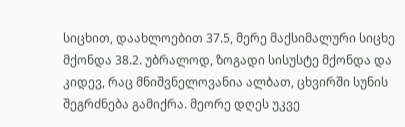სიცხით, დაახლოებით 37.5, მერე მაქსიმალური სიცხე მქონდა 38.2. უბრალოდ, ზოგადი სისუსტე მქონდა და კიდევ, რაც მნიშვნელოვანია ალბათ, ცხვირში სუნის შეგრძნება გამიქრა. მეორე დღეს უკვე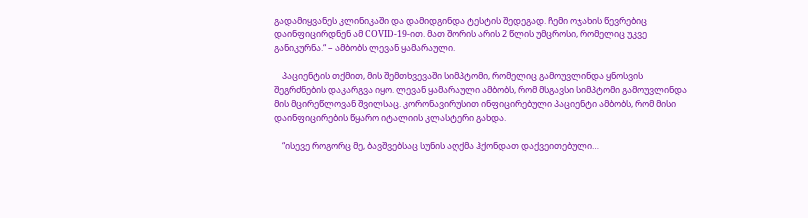გადამიყვანეს კლინიკაში და დამიდგინდა ტესტის შედეგად. ჩემი ოჯახის წევრებიც დაინფიცირდნენ ამ COVID-19-ით. მათ შორის არის 2 წლის უმცროსი, რომელიც უკვე განიკურნა.“ – ამბობს ლევან ყამარაული.

    პაციენტის თქმით, მის შემთხვევაში სიმპტომი, რომელიც გამოუვლინდა ყნოსვის შეგრძნების დაკარგვა იყო. ლევან ყამარაული ამბობს, რომ მსგავსი სიმპტომი გამოუვლინდა მის მცირეწლოვან შვილსაც. კორონავირუსით ინფიცირებული პაციენტი ამბობს, რომ მისი დაინფიცირების წყარო იტალიის კლასტერი გახდა.

    “ისევე როგორც მე, ბავშვებსაც სუნის აღქმა ჰქონდათ დაქვეითებული…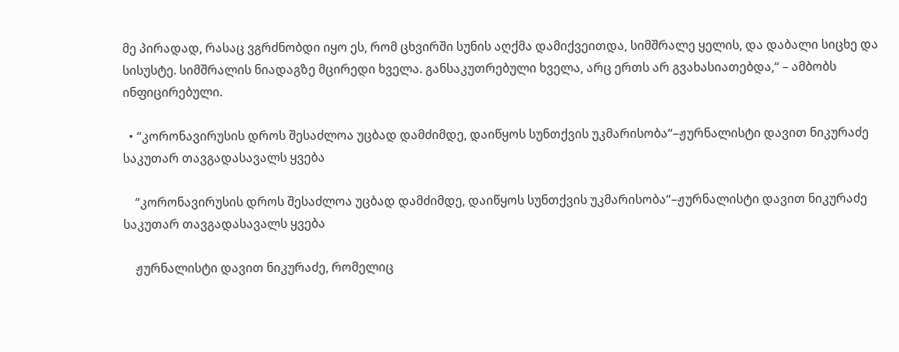მე პირადად, რასაც ვგრძნობდი იყო ეს, რომ ცხვირში სუნის აღქმა დამიქვეითდა, სიმშრალე ყელის, და დაბალი სიცხე და სისუსტე. სიმშრალის ნიადაგზე მცირედი ხველა. განსაკუთრებული ხველა, არც ერთს არ გვახასიათებდა,“ – ამბობს ინფიცირებული.

  • “კორონავირუსის დროს შესაძლოა უცბად დამძიმდე, დაიწყოს სუნთქვის უკმარისობა“–ჟურნალისტი დავით ნიკურაძე საკუთარ თავგადასავალს ყვება

    “კორონავირუსის დროს შესაძლოა უცბად დამძიმდე, დაიწყოს სუნთქვის უკმარისობა“–ჟურნალისტი დავით ნიკურაძე საკუთარ თავგადასავალს ყვება

    ჟურნალისტი დავით ნიკურაძე, რომელიც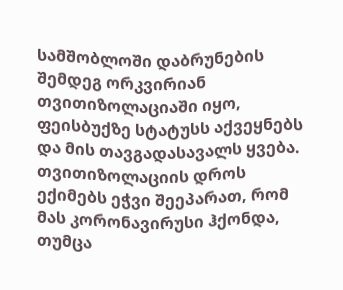სამშობლოში დაბრუნების შემდეგ ორკვირიან თვითიზოლაციაში იყო, ფეისბუქზე სტატუსს აქვეყნებს და მის თავგადასავალს ყვება. თვითიზოლაციის დროს ექიმებს ეჭვი შეეპარათ, რომ მას კორონავირუსი ჰქონდა, თუმცა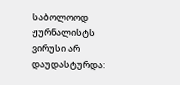საბოლოოდ ჟურნალისტს ვირუსი არ დაუდასტურდა: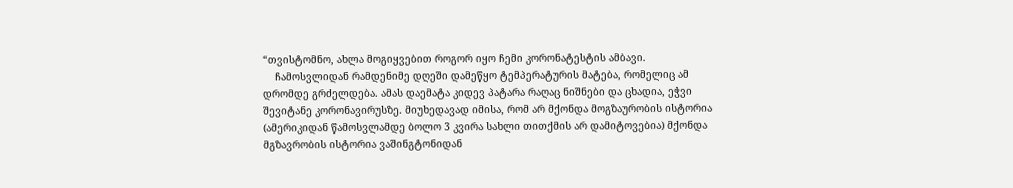“თვისტომნო, ახლა მოგიყვებით როგორ იყო ჩემი კორონატესტის ამბავი.
    ჩამოსვლიდან რამდენიმე დღეში დამეწყო ტემპერატურის მატება, რომელიც ამ დრომდე გრძელდება. ამას დაემატა კიდევ პატარა რაღაც ნიშნები და ცხადია, ეჭვი შევიტანე კორონავირუსზე. მიუხედავად იმისა, რომ არ მქონდა მოგზაურობის ისტორია (ამერიკიდან წამოსვლამდე ბოლო 3 კვირა სახლი თითქმის არ დამიტოვებია) მქონდა მგზავრობის ისტორია ვაშინგტონიდან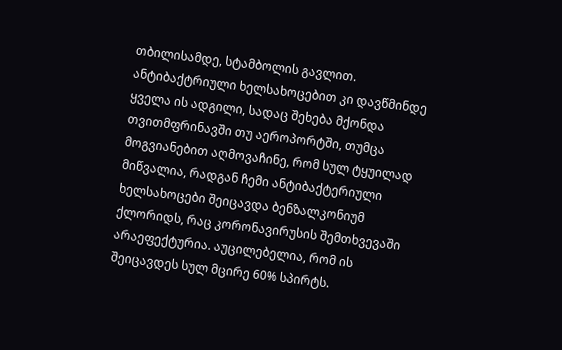თბილისამდე, სტამბოლის გავლით. ანტიბაქტრიული ხელსახოცებით კი დავწმინდე ყველა ის ადგილი, სადაც შეხება მქონდა თვითმფრინავში თუ აეროპორტში, თუმცა მოგვიანებით აღმოვაჩინე, რომ სულ ტყუილად მიწვალია, რადგან ჩემი ანტიბაქტერიული ხელსახოცები შეიცავდა ბენზალკონიუმ ქლორიდს, რაც კორონავირუსის შემთხვევაში არაეფექტურია. აუცილებელია, რომ ის შეიცავდეს სულ მცირე 60% სპირტს.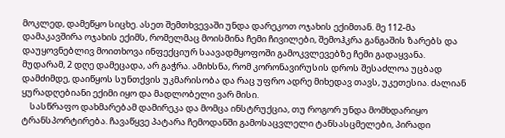მოკლედ, დამეწყო სიცხე. ასეთ შემთხვევაში უნდა დარეკოთ ოჯახის ექიმთან. მე 112-მა დამაკავშირა ოჯახის ექიმს, რომელმაც მოისმინა ჩემი ჩივილები, შემოჰკრა განგაშის ზარებს და დაუყოვნებლივ მოითხოვა ინფექციურ საავადმყოფოში გამოკვლევებზე ჩემი გადაყვანა. მუდარამ, 2 დღე დამეცადა, არ გაჭრა. ამიხსნა, რომ კორონავირუსის დროს შესაძლოა უცბად დამძიმდე, დაიწყოს სუნთქვის უკმარისობა და რაც უფრო ადრე მიხედავ თავს, უკეთესია. ძალიან ყურადღებიანი ექიმი იყო და მადლობელი ვარ მისი.
    სასწრაფო დახმარებამ დამირეკა და მომცა ინსტრუქცია, თუ როგორ უნდა მომხდარიყო ტრანსპორტირება. ჩავაწყვე პატარა ჩემოდანში გამოსაცვლელი ტანსასცმელები, პირადი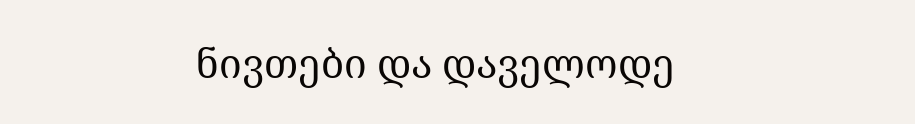ნივთები და დაველოდე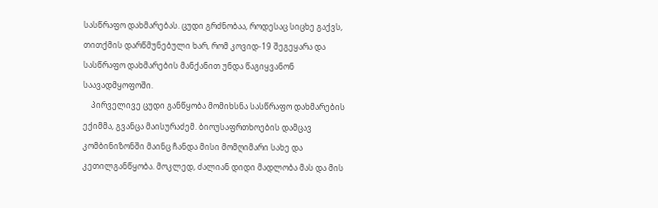სასწრაფო დახმარებას. ცუდი გრძნობაა, როდესაც სიცხე გაქვს, თითქმის დარწმუნებული ხარ, რომ კოვიდ-19 შეგეყარა და სასწრაფო დახმარების მანქანით უნდა წაგიყვანონ საავადმყოფოში.
    პირველივე ცუდი განწყობა მომიხსნა სასწრაფო დახმარების ექიმმა, გვანცა მაისურაძემ. ბიოუსაფრთხოების დამცავ კომბინიზონში მაინც ჩანდა მისი მომღიმარი სახე და კეთილგანწყობა. მოკლედ, ძალიან დიდი მადლობა მას და მის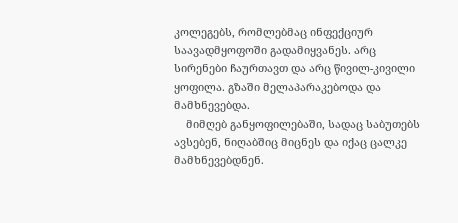კოლეგებს, რომლებმაც ინფექციურ საავადმყოფოში გადამიყვანეს. არც სირენები ჩაურთავთ და არც წივილ-კივილი ყოფილა. გზაში მელაპარაკებოდა და მამხნევებდა.
    მიმღებ განყოფილებაში, სადაც საბუთებს ავსებენ, ნიღაბშიც მიცნეს და იქაც ცალკე მამხნევებდნენ.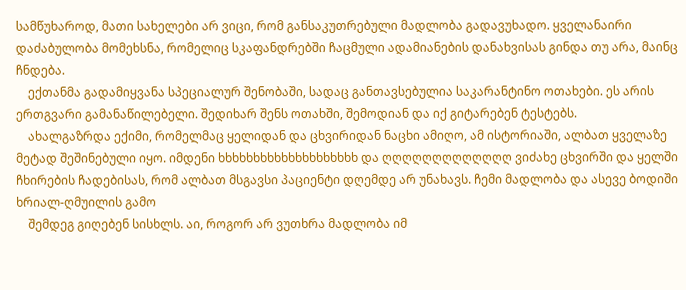სამწუხაროდ, მათი სახელები არ ვიცი, რომ განსაკუთრებული მადლობა გადავუხადო. ყველანაირი დაძაბულობა მომეხსნა, რომელიც სკაფანდრებში ჩაცმული ადამიანების დანახვისას გინდა თუ არა, მაინც ჩნდება.
    ექთანმა გადამიყვანა სპეციალურ შენობაში, სადაც განთავსებულია საკარანტინო ოთახები. ეს არის ერთგვარი გამანაწილებელი. შედიხარ შენს ოთახში, შემოდიან და იქ გიტარებენ ტესტებს.
    ახალგაზრდა ექიმი, რომელმაც ყელიდან და ცხვირიდან ნაცხი ამიღო, ამ ისტორიაში, ალბათ ყველაზე მეტად შეშინებული იყო. იმდენი ხხხხხხხხხხხხხხხხხხხხ და ღღღღღღღღღღღღღ ვიძახე ცხვირში და ყელში ჩხირების ჩადებისას, რომ ალბათ მსგავსი პაციენტი დღემდე არ უნახავს. ჩემი მადლობა და ასევე ბოდიში ხრიალ-ღმუილის გამო
    შემდეგ გიღებენ სისხლს. აი, როგორ არ ვუთხრა მადლობა იმ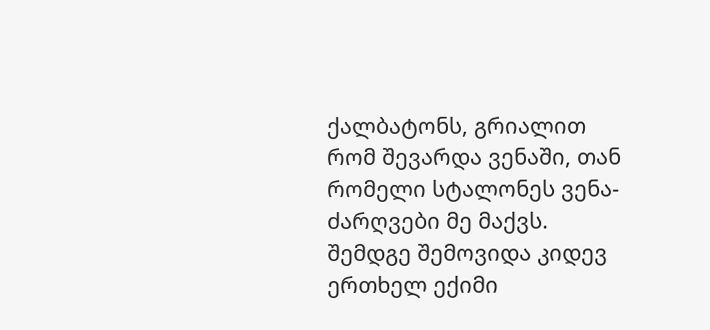ქალბატონს, გრიალით რომ შევარდა ვენაში, თან რომელი სტალონეს ვენა-ძარღვები მე მაქვს. შემდგე შემოვიდა კიდევ ერთხელ ექიმი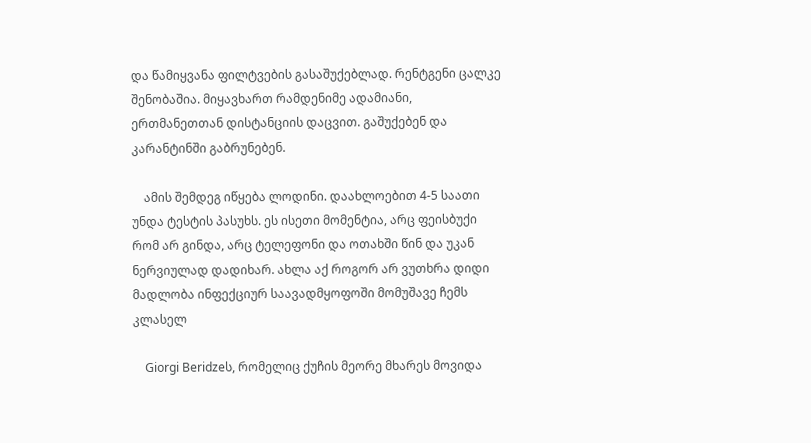და წამიყვანა ფილტვების გასაშუქებლად. რენტგენი ცალკე შენობაშია. მიყავხართ რამდენიმე ადამიანი, ერთმანეთთან დისტანციის დაცვით. გაშუქებენ და კარანტინში გაბრუნებენ.

    ამის შემდეგ იწყება ლოდინი. დაახლოებით 4-5 საათი უნდა ტესტის პასუხს. ეს ისეთი მომენტია, არც ფეისბუქი რომ არ გინდა, არც ტელეფონი და ოთახში წინ და უკან ნერვიულად დადიხარ. ახლა აქ როგორ არ ვუთხრა დიდი მადლობა ინფექციურ საავადმყოფოში მომუშავე ჩემს კლასელ

    Giorgi Beridzeს, რომელიც ქუჩის მეორე მხარეს მოვიდა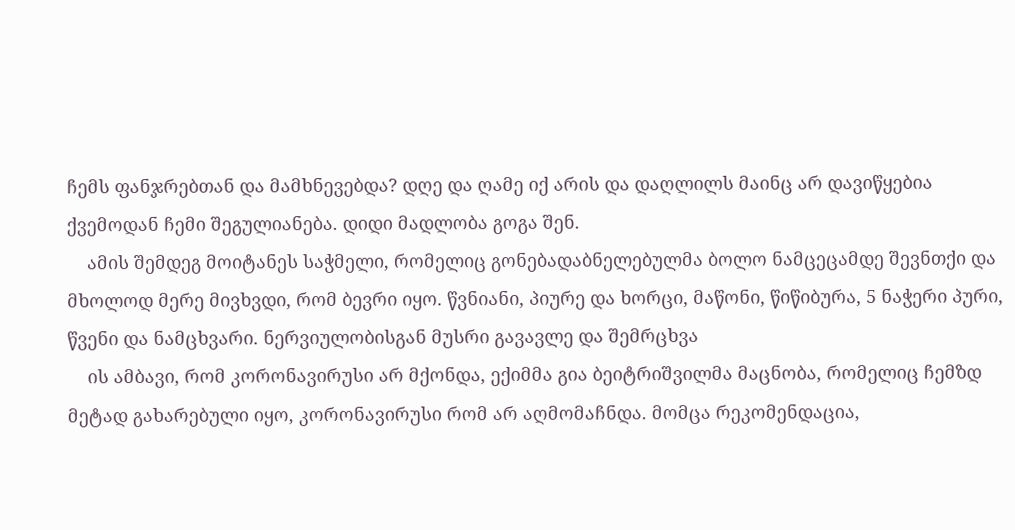ჩემს ფანჯრებთან და მამხნევებდა? დღე და ღამე იქ არის და დაღლილს მაინც არ დავიწყებია ქვემოდან ჩემი შეგულიანება. დიდი მადლობა გოგა შენ.
    ამის შემდეგ მოიტანეს საჭმელი, რომელიც გონებადაბნელებულმა ბოლო ნამცეცამდე შევნთქი და მხოლოდ მერე მივხვდი, რომ ბევრი იყო. წვნიანი, პიურე და ხორცი, მაწონი, წიწიბურა, 5 ნაჭერი პური, წვენი და ნამცხვარი. ნერვიულობისგან მუსრი გავავლე და შემრცხვა
    ის ამბავი, რომ კორონავირუსი არ მქონდა, ექიმმა გია ბეიტრიშვილმა მაცნობა, რომელიც ჩემზდ მეტად გახარებული იყო, კორონავირუსი რომ არ აღმომაჩნდა. მომცა რეკომენდაცია,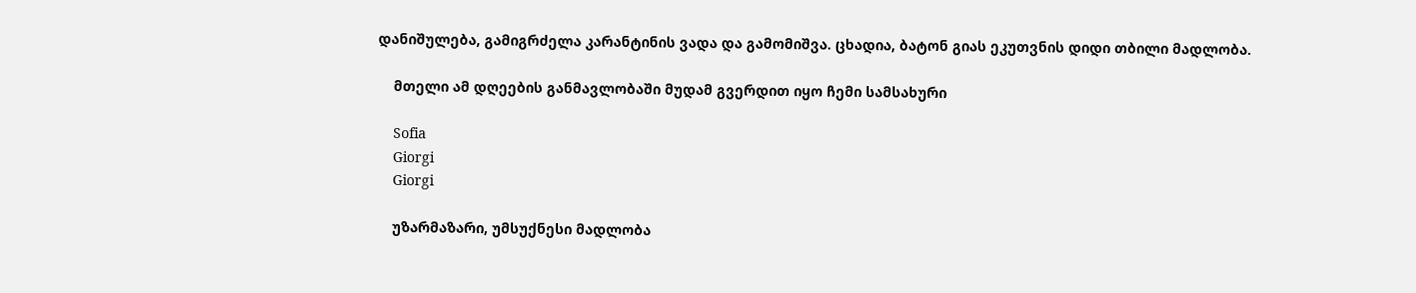დანიშულება, გამიგრძელა კარანტინის ვადა და გამომიშვა. ცხადია, ბატონ გიას ეკუთვნის დიდი თბილი მადლობა.

    მთელი ამ დღეების განმავლობაში მუდამ გვერდით იყო ჩემი სამსახური

    Sofia
    Giorgi
    Giorgi

    უზარმაზარი, უმსუქნესი მადლობა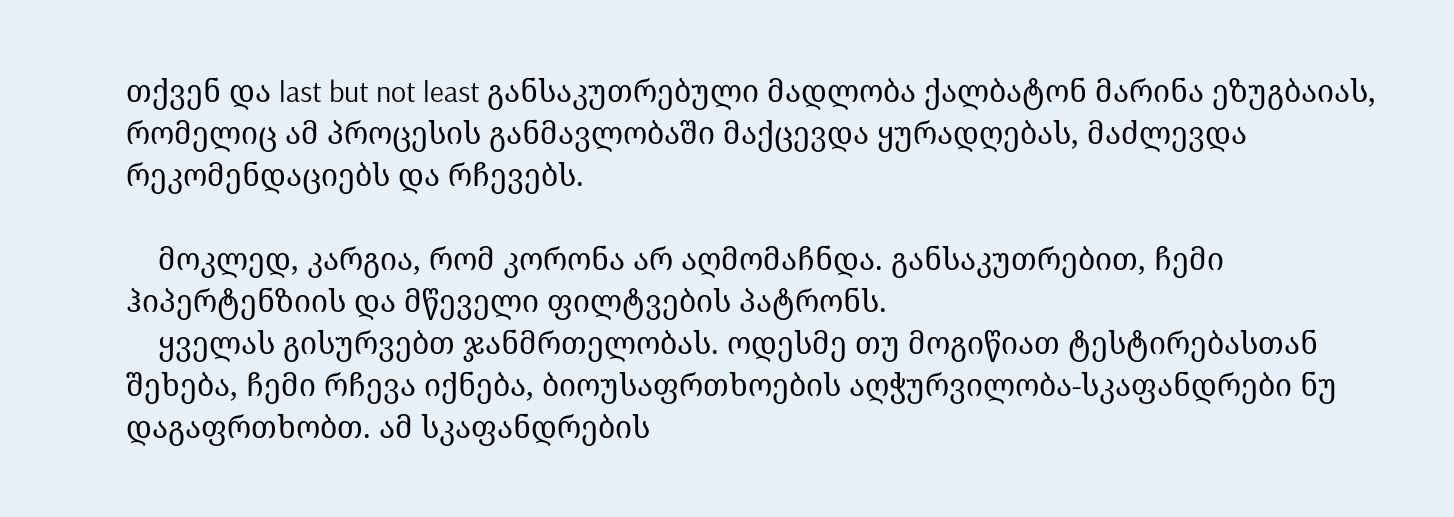თქვენ და last but not least განსაკუთრებული მადლობა ქალბატონ მარინა ეზუგბაიას, რომელიც ამ პროცესის განმავლობაში მაქცევდა ყურადღებას, მაძლევდა რეკომენდაციებს და რჩევებს.

    მოკლედ, კარგია, რომ კორონა არ აღმომაჩნდა. განსაკუთრებით, ჩემი ჰიპერტენზიის და მწეველი ფილტვების პატრონს.
    ყველას გისურვებთ ჯანმრთელობას. ოდესმე თუ მოგიწიათ ტესტირებასთან შეხება, ჩემი რჩევა იქნება, ბიოუსაფრთხოების აღჭურვილობა-სკაფანდრები ნუ დაგაფრთხობთ. ამ სკაფანდრების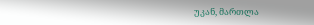უკან, მართლა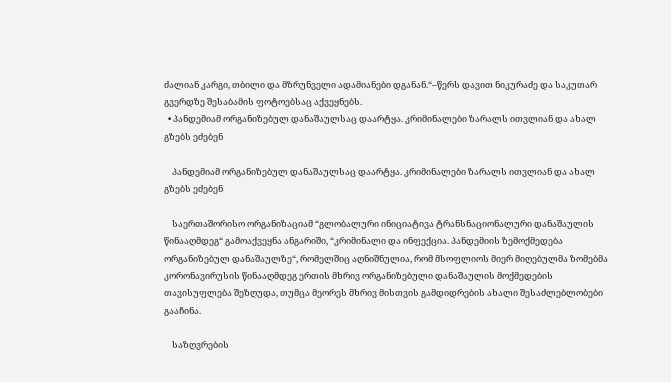ძალიან კარგი, თბილი და მზრუნველი ადამიანები დგანან.“–წერს დავით ნიკურაძე და საკუთარ გვერდზე შესაბამის ფოტოებსაც აქვეყნებს.
  • პანდემიამ ორგანიზებულ დანაშაულსაც დაარტყა. კრიმინალები ზარალს ითვლიან და ახალ გზებს ეძებენ

    პანდემიამ ორგანიზებულ დანაშაულსაც დაარტყა. კრიმინალები ზარალს ითვლიან და ახალ გზებს ეძებენ

    საერთაშორისო ორგანიზაციამ “გლობალური ინიციატივა ტრანსნაციონალური დანაშაულის წინააღმდეგ“ გამოაქვეყნა ანგარიში, “კრიმინალი და ინფექცია. პანდემიის ზემოქმედება ორგანიზებულ დანაშაულზე“, რომელშიც აღნიშნულია, რომ მსოფლიოს მიერ მიღებულმა ზომებმა კორონავირუსის წინააღმდეგ ერთის მხრივ ორგანიზებული დანაშაულის მოქმედების თავისუფლება შეზღუდა, თუმცა მეორეს მხრივ მისთვის გამდიდრების ახალი შესაძლებლობები გააჩინა.

    საზღვრების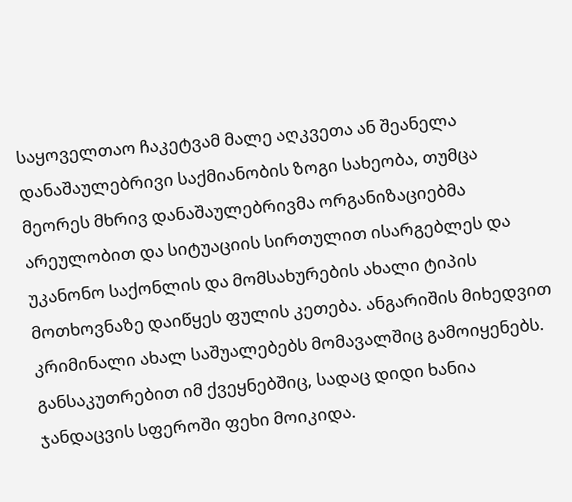საყოველთაო ჩაკეტვამ მალე აღკვეთა ან შეანელა დანაშაულებრივი საქმიანობის ზოგი სახეობა, თუმცა მეორეს მხრივ დანაშაულებრივმა ორგანიზაციებმა არეულობით და სიტუაციის სირთულით ისარგებლეს და უკანონო საქონლის და მომსახურების ახალი ტიპის მოთხოვნაზე დაიწყეს ფულის კეთება. ანგარიშის მიხედვით კრიმინალი ახალ საშუალებებს მომავალშიც გამოიყენებს. განსაკუთრებით იმ ქვეყნებშიც, სადაც დიდი ხანია ჯანდაცვის სფეროში ფეხი მოიკიდა.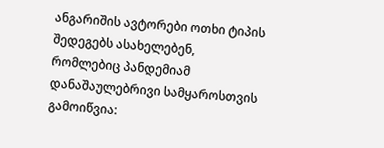ანგარიშის ავტორები ოთხი ტიპის შედეგებს ასახელებენ, რომლებიც პანდემიამ დანაშაულებრივი სამყაროსთვის გამოიწვია: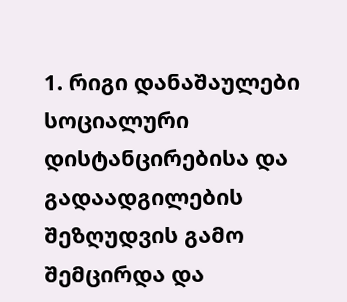1. რიგი დანაშაულები სოციალური დისტანცირებისა და გადაადგილების შეზღუდვის გამო შემცირდა და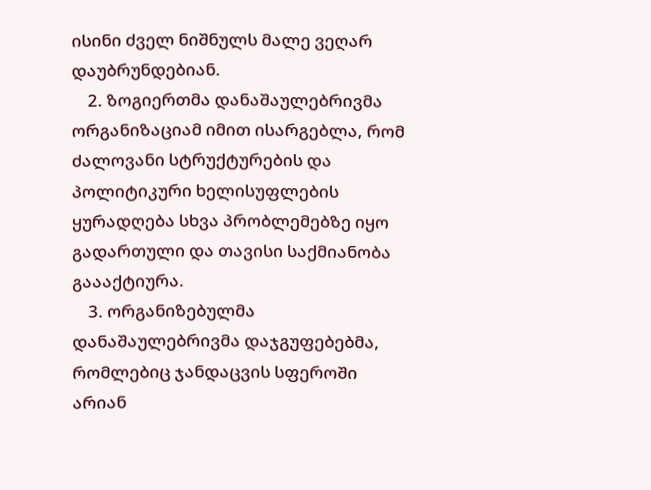ისინი ძველ ნიშნულს მალე ვეღარ დაუბრუნდებიან.
    2. ზოგიერთმა დანაშაულებრივმა ორგანიზაციამ იმით ისარგებლა, რომ ძალოვანი სტრუქტურების და პოლიტიკური ხელისუფლების ყურადღება სხვა პრობლემებზე იყო გადართული და თავისი საქმიანობა გაააქტიურა.
    3. ორგანიზებულმა დანაშაულებრივმა დაჯგუფებებმა, რომლებიც ჯანდაცვის სფეროში არიან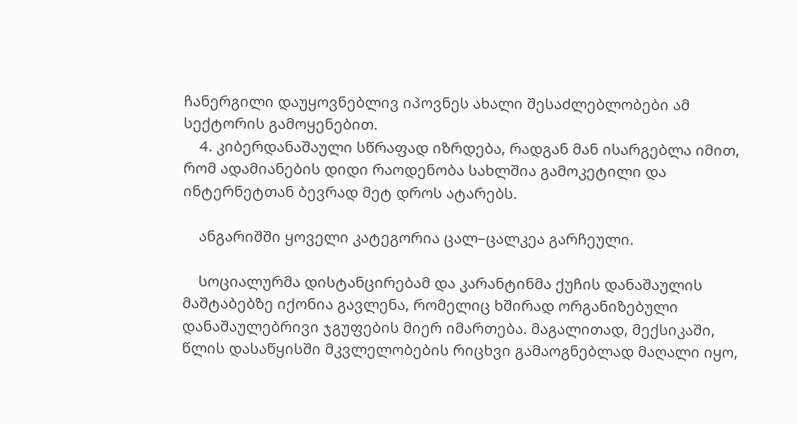ჩანერგილი დაუყოვნებლივ იპოვნეს ახალი შესაძლებლობები ამ სექტორის გამოყენებით.
    4. კიბერდანაშაული სწრაფად იზრდება, რადგან მან ისარგებლა იმით, რომ ადამიანების დიდი რაოდენობა სახლშია გამოკეტილი და ინტერნეტთან ბევრად მეტ დროს ატარებს.

    ანგარიშში ყოველი კატეგორია ცალ–ცალკეა გარჩეული.

    სოციალურმა დისტანცირებამ და კარანტინმა ქუჩის დანაშაულის მაშტაბებზე იქონია გავლენა, რომელიც ხშირად ორგანიზებული დანაშაულებრივი ჯგუფების მიერ იმართება. მაგალითად, მექსიკაში, წლის დასაწყისში მკვლელობების რიცხვი გამაოგნებლად მაღალი იყო,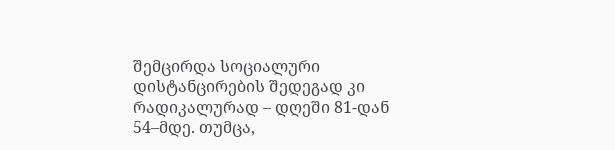შემცირდა სოციალური დისტანცირების შედეგად კი რადიკალურად – დღეში 81-დან 54–მდე. თუმცა,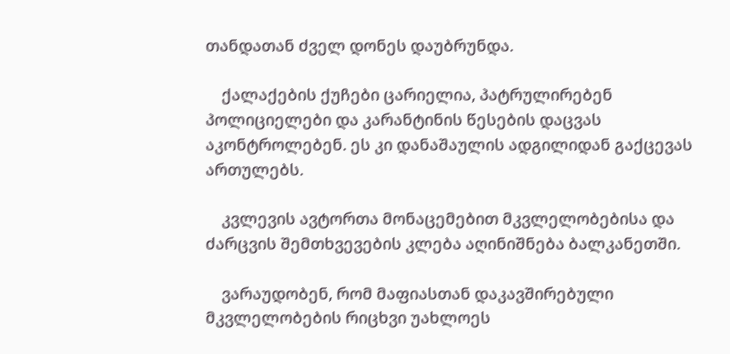თანდათან ძველ დონეს დაუბრუნდა.

    ქალაქების ქუჩები ცარიელია, პატრულირებენ პოლიციელები და კარანტინის წესების დაცვას აკონტროლებენ. ეს კი დანაშაულის ადგილიდან გაქცევას ართულებს.

    კვლევის ავტორთა მონაცემებით მკვლელობებისა და ძარცვის შემთხვევების კლება აღინიშნება ბალკანეთში.

    ვარაუდობენ, რომ მაფიასთან დაკავშირებული მკვლელობების რიცხვი უახლოეს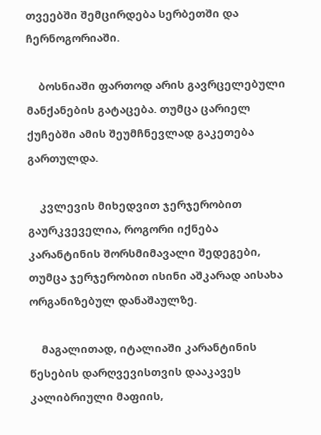თვეებში შემცირდება სერბეთში და ჩერნოგორიაში.

    ბოსნიაში ფართოდ არის გავრცელებული მანქანების გატაცება. თუმცა ცარიელ ქუჩებში ამის შეუმჩნევლად გაკეთება გართულდა.

    კვლევის მიხედვით ჯერჯერობით გაურკვეველია, როგორი იქნება კარანტინის შორსმიმავალი შედეგები, თუმცა ჯერჯერობით ისინი აშკარად აისახა ორგანიზებულ დანაშაულზე.

    მაგალითად, იტალიაში კარანტინის წესების დარღვევისთვის დააკავეს კალიბრიული მაფიის,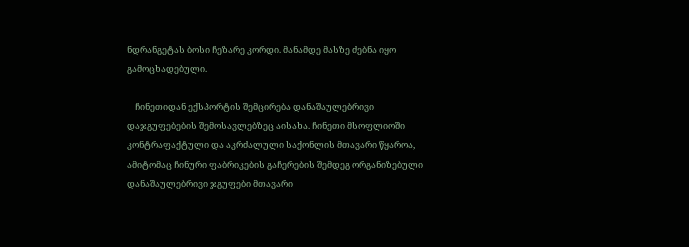ნდრანგეტას ბოსი ჩეზარე კორდი. მანამდე მასზე ძებნა იყო გამოცხადებული.

    ჩინეთიდან ექსპორტის შემცირება დანაშაულებრივი დაჯგუფებების შემოსავლებზეც აისახა. ჩინეთი მსოფლიოში კონტრაფაქტული და აკრძალული საქონლის მთავარი წყაროა, ამიტომაც ჩინური ფაბრიკების გაჩერების შემდეგ ორგანიზებული დანაშაულებრივი ჯგუფები მთავარი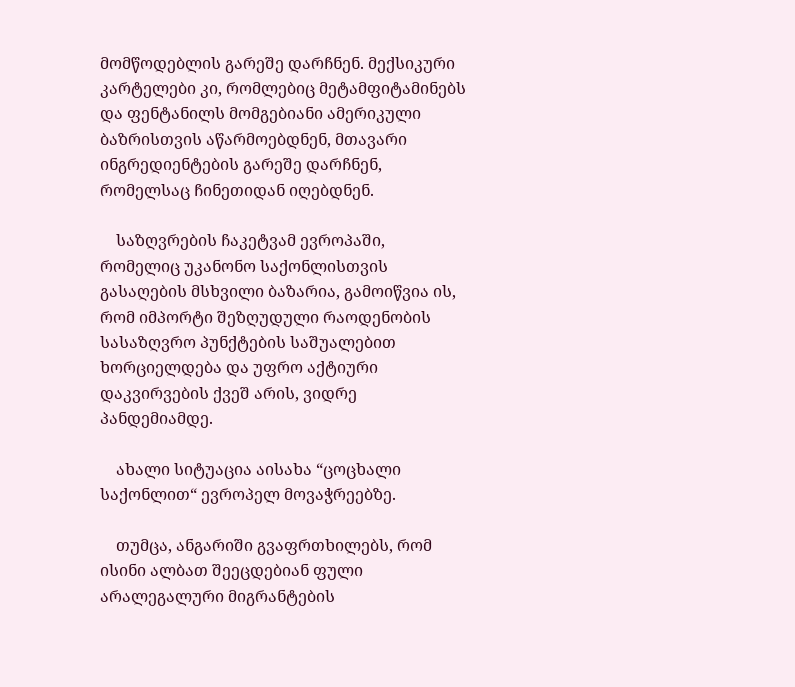მომწოდებლის გარეშე დარჩნენ. მექსიკური კარტელები კი, რომლებიც მეტამფიტამინებს და ფენტანილს მომგებიანი ამერიკული ბაზრისთვის აწარმოებდნენ, მთავარი ინგრედიენტების გარეშე დარჩნენ, რომელსაც ჩინეთიდან იღებდნენ.

    საზღვრების ჩაკეტვამ ევროპაში, რომელიც უკანონო საქონლისთვის გასაღების მსხვილი ბაზარია, გამოიწვია ის, რომ იმპორტი შეზღუდული რაოდენობის სასაზღვრო პუნქტების საშუალებით ხორციელდება და უფრო აქტიური დაკვირვების ქვეშ არის, ვიდრე პანდემიამდე.

    ახალი სიტუაცია აისახა “ცოცხალი საქონლით“ ევროპელ მოვაჭრეებზე.

    თუმცა, ანგარიში გვაფრთხილებს, რომ ისინი ალბათ შეეცდებიან ფული არალეგალური მიგრანტების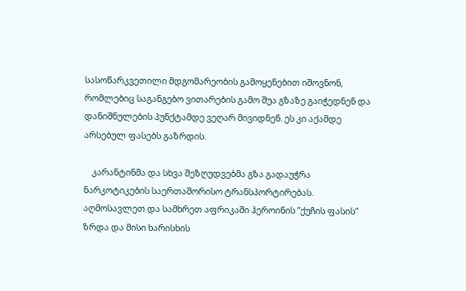სასოწარკვეთილი მდგომარეობის გამოყენებით იშოვნონ, რომლებიც საგანგებო ვითარების გამო შუა გზაზე გაიჭედნენ და დანიშნულების პუნქტამდე ვეღარ მივიდნენ. ეს კი აქამდე არსებულ ფასებს გაზრდის.

    კარანტინმა და სხვა შეზღუდვებმა გზა გადაუჭრა ნარკოტიკების საერთაშორისო ტრანსპორტირებას. აღმოსავლეთ და სამხრეთ აფრიკაში ჰეროინის “ქუჩის ფასის“ ზრდა და მისი ხარისხის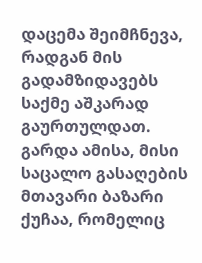დაცემა შეიმჩნევა, რადგან მის გადამზიდავებს საქმე აშკარად გაურთულდათ. გარდა ამისა, მისი საცალო გასაღების მთავარი ბაზარი ქუჩაა, რომელიც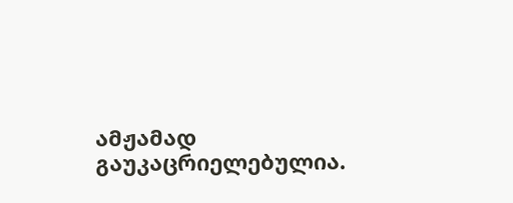ამჟამად გაუკაცრიელებულია.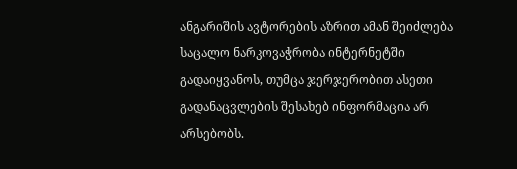ანგარიშის ავტორების აზრით ამან შეიძლება საცალო ნარკოვაჭრობა ინტერნეტში გადაიყვანოს, თუმცა ჯერჯერობით ასეთი გადანაცვლების შესახებ ინფორმაცია არ არსებობს.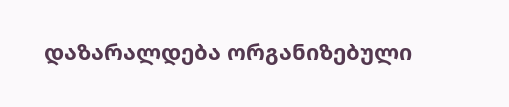დაზარალდება ორგანიზებული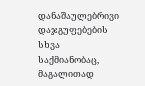დანაშაულებრივი დაჯგუფებების სხვა საქმიანობაც, მაგალითად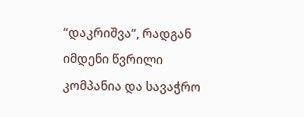“დაკრიშვა“, რადგან იმდენი წვრილი კომპანია და სავაჭრო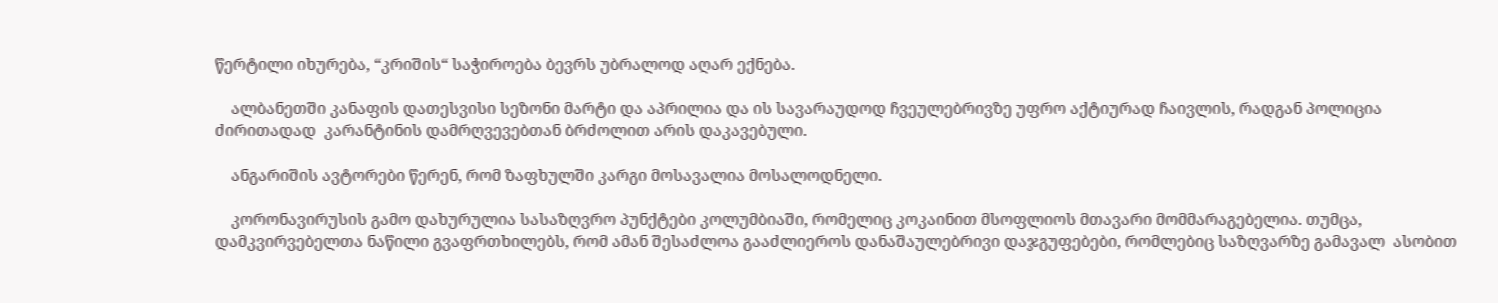წერტილი იხურება, “კრიშის“ საჭიროება ბევრს უბრალოდ აღარ ექნება.

    ალბანეთში კანაფის დათესვისი სეზონი მარტი და აპრილია და ის სავარაუდოდ ჩვეულებრივზე უფრო აქტიურად ჩაივლის, რადგან პოლიცია ძირითადად  კარანტინის დამრღვევებთან ბრძოლით არის დაკავებული.

    ანგარიშის ავტორები წერენ, რომ ზაფხულში კარგი მოსავალია მოსალოდნელი.

    კორონავირუსის გამო დახურულია სასაზღვრო პუნქტები კოლუმბიაში, რომელიც კოკაინით მსოფლიოს მთავარი მომმარაგებელია. თუმცა, დამკვირვებელთა ნაწილი გვაფრთხილებს, რომ ამან შესაძლოა გააძლიეროს დანაშაულებრივი დაჯგუფებები, რომლებიც საზღვარზე გამავალ  ასობით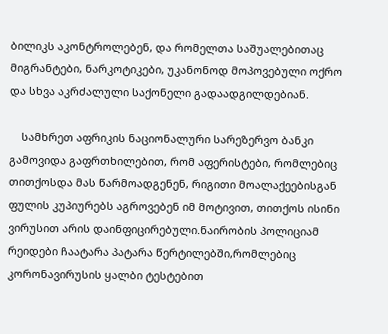ბილიკს აკონტროლებენ, და რომელთა საშუალებითაც  მიგრანტები, ნარკოტიკები, უკანონოდ მოპოვებული ოქრო და სხვა აკრძალული საქონელი გადაადგილდებიან.

    სამხრეთ აფრიკის ნაციონალური სარეზერვო ბანკი გამოვიდა გაფრთხილებით, რომ აფერისტები, რომლებიც თითქოსდა მას წარმოადგენენ, რიგითი მოალაქეებისგან ფულის კუპიურებს აგროვებენ იმ მოტივით, თითქოს ისინი ვირუსით არის დაინფიცირებული.ნაირობის პოლიციამ რეიდები ჩაატარა პატარა წერტილებში,რომლებიც კორონავირუსის ყალბი ტესტებით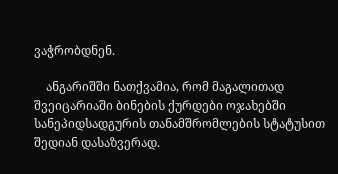ვაჭრობდნენ.

    ანგარიშში ნათქვამია, რომ მაგალითად შვეიცარიაში ბინების ქურდები ოჯახებში სანეპიდსადგურის თანამშრომლების სტატუსით შედიან დასაზვერად.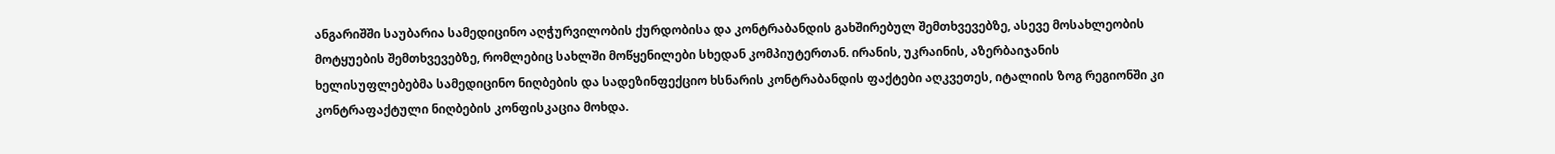ანგარიშში საუბარია სამედიცინო აღჭურვილობის ქურდობისა და კონტრაბანდის გახშირებულ შემთხვევებზე, ასევე მოსახლეობის მოტყუების შემთხვევებზე, რომლებიც სახლში მოწყენილები სხედან კომპიუტერთან. ირანის, უკრაინის, აზერბაიჯანის ხელისუფლებებმა სამედიცინო ნიღბების და სადეზინფექციო ხსნარის კონტრაბანდის ფაქტები აღკვეთეს, იტალიის ზოგ რეგიონში კი კონტრაფაქტული ნიღბების კონფისკაცია მოხდა.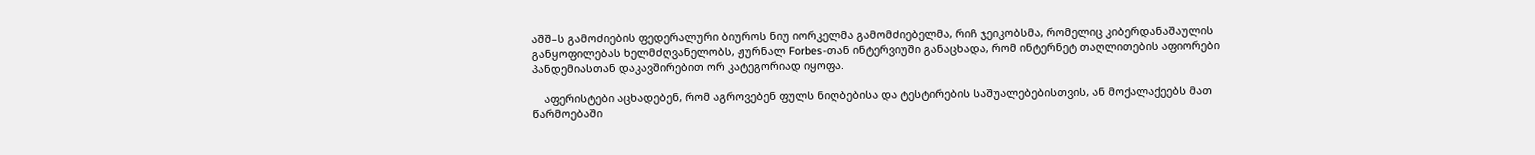აშშ–ს გამოძიების ფედერალური ბიუროს ნიუ იორკელმა გამომძიებელმა, რიჩ ჯეიკობსმა, რომელიც კიბერდანაშაულის განყოფილებას ხელმძღვანელობს, ჟურნალ Forbes-თან ინტერვიუში განაცხადა, რომ ინტერნეტ თაღლითების აფიორები პანდემიასთან დაკავშირებით ორ კატეგორიად იყოფა.

    აფერისტები აცხადებენ, რომ აგროვებენ ფულს ნიღბებისა და ტესტირების საშუალებებისთვის, ან მოქალაქეებს მათ წარმოებაში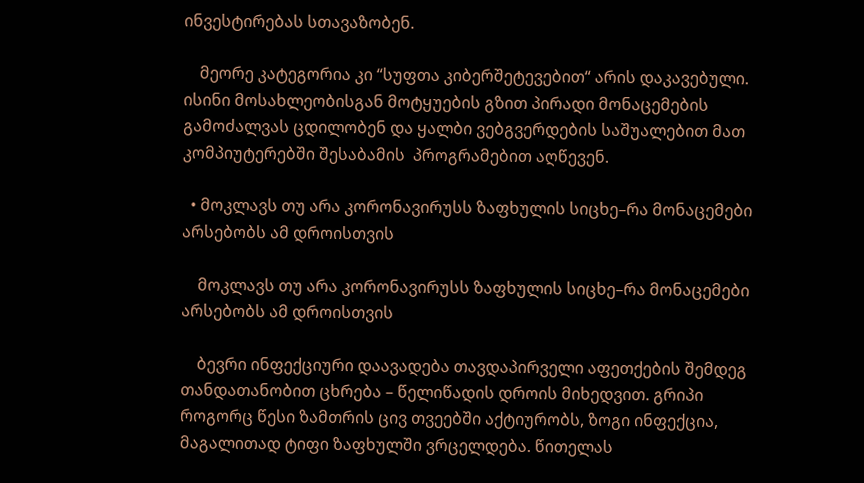ინვესტირებას სთავაზობენ.

    მეორე კატეგორია კი “სუფთა კიბერშეტევებით“ არის დაკავებული. ისინი მოსახლეობისგან მოტყუების გზით პირადი მონაცემების გამოძალვას ცდილობენ და ყალბი ვებგვერდების საშუალებით მათ კომპიუტერებში შესაბამის  პროგრამებით აღწევენ.

  • მოკლავს თუ არა კორონავირუსს ზაფხულის სიცხე–რა მონაცემები არსებობს ამ დროისთვის

    მოკლავს თუ არა კორონავირუსს ზაფხულის სიცხე–რა მონაცემები არსებობს ამ დროისთვის

    ბევრი ინფექციური დაავადება თავდაპირველი აფეთქების შემდეგ თანდათანობით ცხრება – წელიწადის დროის მიხედვით. გრიპი როგორც წესი ზამთრის ცივ თვეებში აქტიურობს, ზოგი ინფექცია, მაგალითად ტიფი ზაფხულში ვრცელდება. წითელას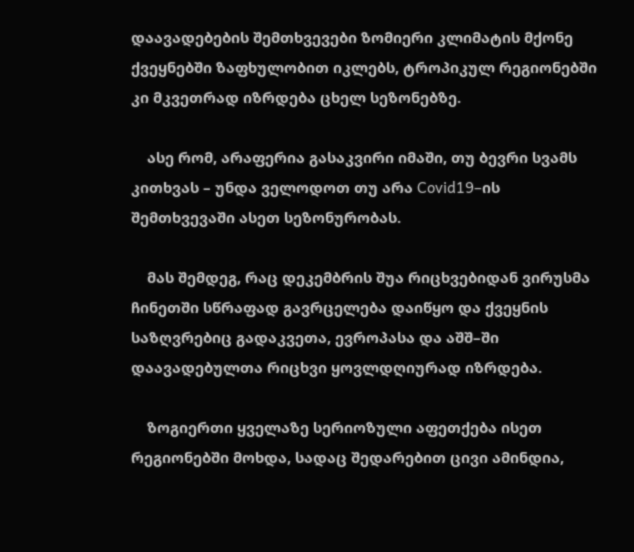დაავადებების შემთხვევები ზომიერი კლიმატის მქონე ქვეყნებში ზაფხულობით იკლებს, ტროპიკულ რეგიონებში კი მკვეთრად იზრდება ცხელ სეზონებზე.

    ასე რომ, არაფერია გასაკვირი იმაში, თუ ბევრი სვამს კითხვას – უნდა ველოდოთ თუ არა Covid19–ის შემთხვევაში ასეთ სეზონურობას.

    მას შემდეგ, რაც დეკემბრის შუა რიცხვებიდან ვირუსმა ჩინეთში სწრაფად გავრცელება დაიწყო და ქვეყნის საზღვრებიც გადაკვეთა, ევროპასა და აშშ–ში დაავადებულთა რიცხვი ყოვლდღიურად იზრდება.

    ზოგიერთი ყველაზე სერიოზული აფეთქება ისეთ რეგიონებში მოხდა, სადაც შედარებით ცივი ამინდია,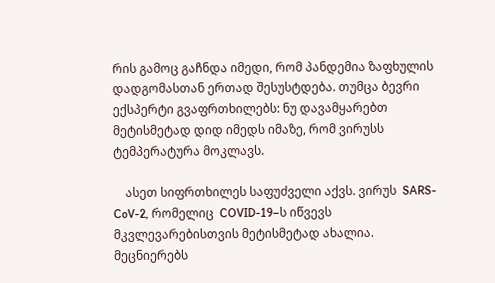რის გამოც გაჩნდა იმედი, რომ პანდემია ზაფხულის დადგომასთან ერთად შესუსტდება. თუმცა ბევრი ექსპერტი გვაფრთხილებს: ნუ დავამყარებთ მეტისმეტად დიდ იმედს იმაზე, რომ ვირუსს ტემპერატურა მოკლავს.

    ასეთ სიფრთხილეს საფუძველი აქვს. ვირუს  SARS-CoV-2, რომელიც  COVID-19–ს იწვევს მკვლევარებისთვის მეტისმეტად ახალია. მეცნიერებს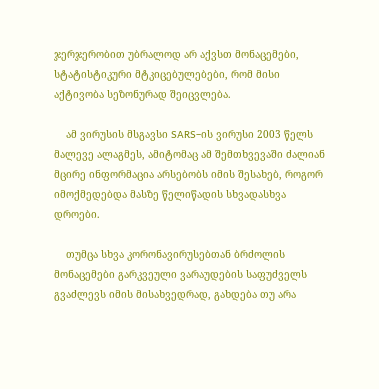ჯერჯერობით უბრალოდ არ აქვსთ მონაცემები, სტატისტიკური მტკიცებულებები, რომ მისი აქტივობა სეზონურად შეიცვლება.

    ამ ვირუსის მსგავსი SARS–ის ვირუსი 2003 წელს მალევე ალაგმეს, ამიტომაც ამ შემთხვევაში ძალიან მცირე ინფორმაცია არსებობს იმის შესახებ, როგორ იმოქმედებდა მასზე წელიწადის სხვადასხვა დროები.

    თუმცა სხვა კორონავირუსებთან ბრძოლის მონაცემები გარკვეული ვარაუდების საფუძველს გვაძლევს იმის მისახვედრად, გახდება თუ არა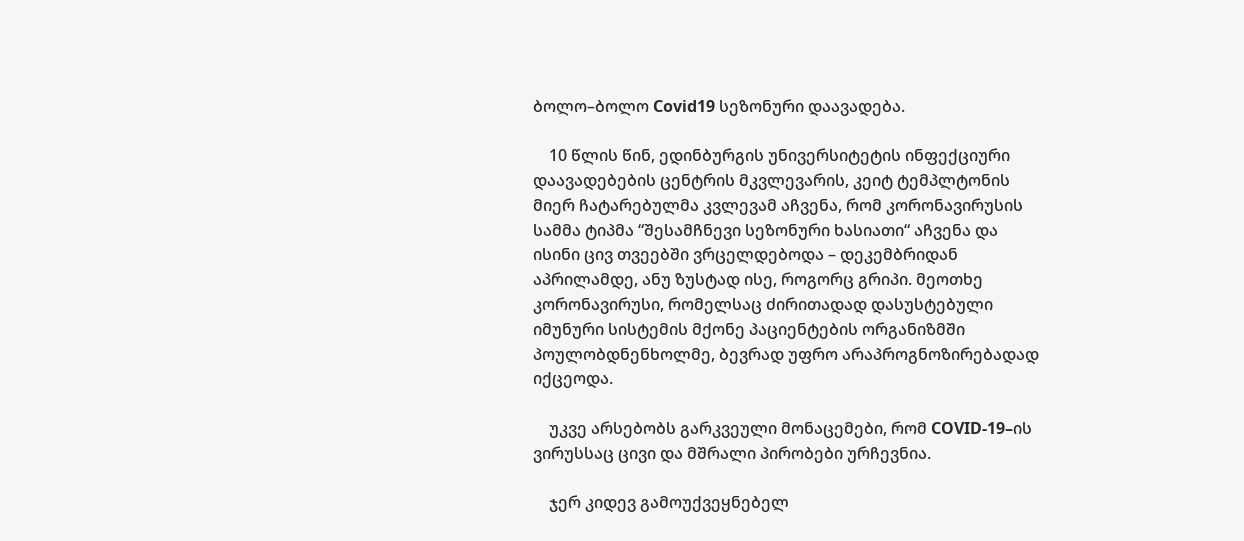ბოლო–ბოლო Covid19 სეზონური დაავადება.

    10 წლის წინ, ედინბურგის უნივერსიტეტის ინფექციური დაავადებების ცენტრის მკვლევარის, კეიტ ტემპლტონის მიერ ჩატარებულმა კვლევამ აჩვენა, რომ კორონავირუსის სამმა ტიპმა “შესამჩნევი სეზონური ხასიათი“ აჩვენა და ისინი ცივ თვეებში ვრცელდებოდა – დეკემბრიდან აპრილამდე, ანუ ზუსტად ისე, როგორც გრიპი. მეოთხე კორონავირუსი, რომელსაც ძირითადად დასუსტებული იმუნური სისტემის მქონე პაციენტების ორგანიზმში პოულობდნენხოლმე, ბევრად უფრო არაპროგნოზირებადად იქცეოდა.

    უკვე არსებობს გარკვეული მონაცემები, რომ COVID-19–ის ვირუსსაც ცივი და მშრალი პირობები ურჩევნია.

    ჯერ კიდევ გამოუქვეყნებელ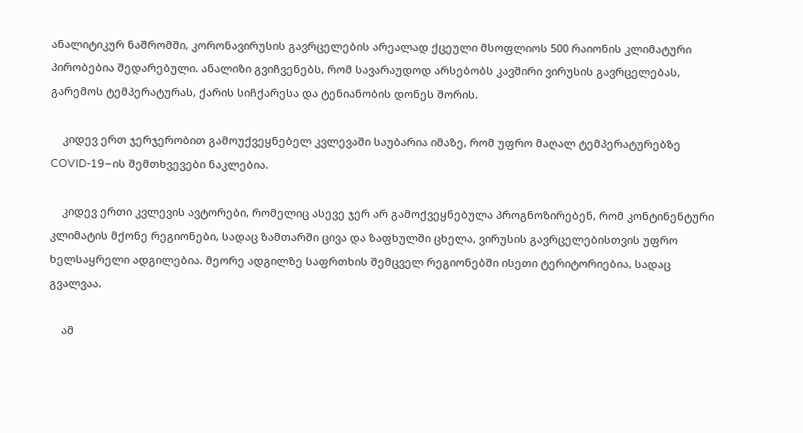ანალიტიკურ ნაშრომში, კორონავირუსის გავრცელების არეალად ქცეული მსოფლიოს 500 რაიონის კლიმატური პირობებია შედარებული. ანალიზი გვიჩვენებს, რომ სავარაუდოდ არსებობს კავშირი ვირუსის გავრცელებას, გარემოს ტემპერატურას, ქარის სიჩქარესა და ტენიანობის დონეს შორის.

    კიდევ ერთ ჯერჯერობით გამოუქვეყნებელ კვლევაში საუბარია იმაზე, რომ უფრო მაღალ ტემპერატურებზე COVID-19–ის შემთხვევები ნაკლებია.

    კიდევ ერთი კვლევის ავტორები, რომელიც ასევე ჯერ არ გამოქვეყნებულა პროგნოზირებენ, რომ კონტინენტური კლიმატის მქონე რეგიონები, სადაც ზამთარში ცივა და ზაფხულში ცხელა, ვირუსის გავრცელებისთვის უფრო ხელსაყრელი ადგილებია. მეორე ადგილზე საფრთხის შემცველ რეგიონებში ისეთი ტერიტორიებია, სადაც გვალვაა.

    ამ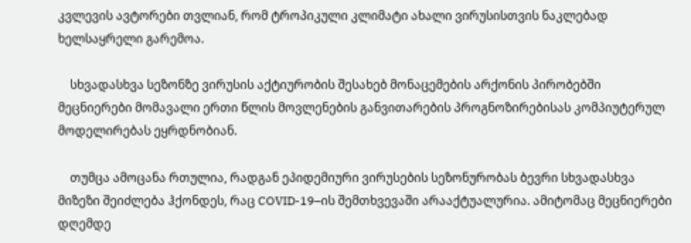კვლევის ავტორები თვლიან, რომ ტროპიკული კლიმატი ახალი ვირუსისთვის ნაკლებად ხელსაყრელი გარემოა.

    სხვადასხვა სეზონზე ვირუსის აქტიურობის შესახებ მონაცემების არქონის პირობებში მეცნიერები მომავალი ერთი წლის მოვლენების განვითარების პროგნოზირებისას კომპიუტერულ მოდელირებას ეყრდნობიან.

    თუმცა ამოცანა რთულია, რადგან ეპიდემიური ვირუსების სეზონურობას ბევრი სხვადასხვა მიზეზი შეიძლება ჰქონდეს, რაც COVID-19–ის შემთხვევაში არააქტუალურია. ამიტომაც მეცნიერები დღემდე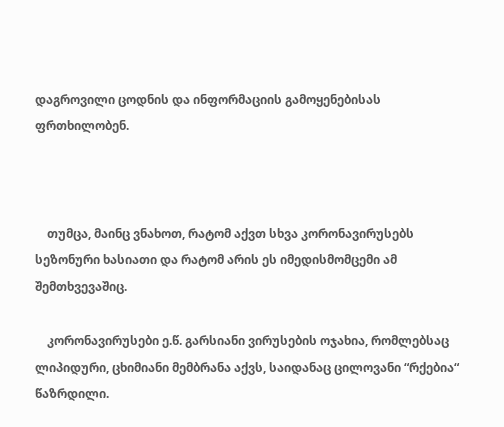დაგროვილი ცოდნის და ინფორმაციის გამოყენებისას ფრთხილობენ.



    თუმცა, მაინც ვნახოთ, რატომ აქვთ სხვა კორონავირუსებს სეზონური ხასიათი და რატომ არის ეს იმედისმომცემი ამ შემთხვევაშიც.

    კორონავირუსები ე.წ. გარსიანი ვირუსების ოჯახია, რომლებსაც ლიპიდური, ცხიმიანი მემბრანა აქვს, საიდანაც ცილოვანი “რქებია“ წაზრდილი.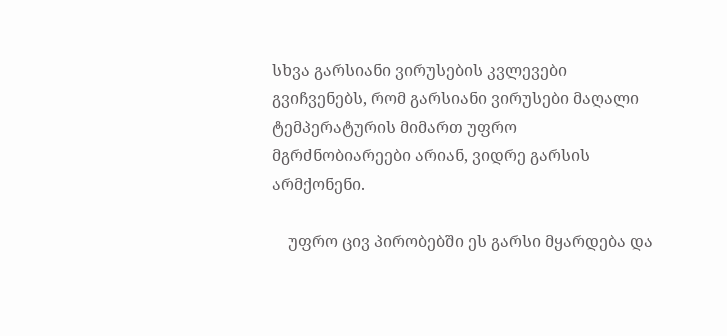სხვა გარსიანი ვირუსების კვლევები გვიჩვენებს, რომ გარსიანი ვირუსები მაღალი ტემპერატურის მიმართ უფრო მგრძნობიარეები არიან, ვიდრე გარსის არმქონენი.

    უფრო ცივ პირობებში ეს გარსი მყარდება და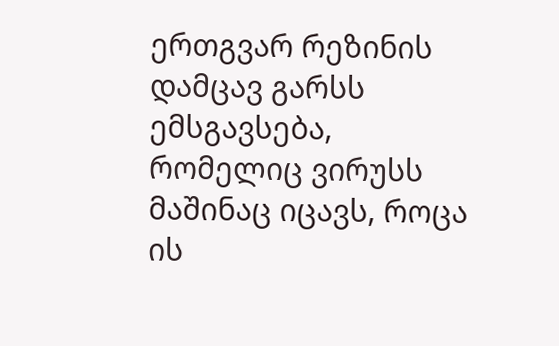ერთგვარ რეზინის დამცავ გარსს ემსგავსება, რომელიც ვირუსს მაშინაც იცავს, როცა ის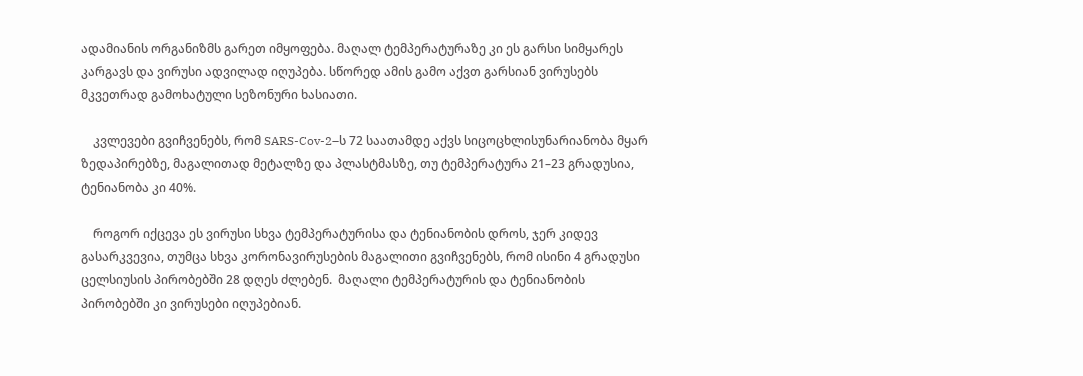ადამიანის ორგანიზმს გარეთ იმყოფება. მაღალ ტემპერატურაზე კი ეს გარსი სიმყარეს კარგავს და ვირუსი ადვილად იღუპება. სწორედ ამის გამო აქვთ გარსიან ვირუსებს მკვეთრად გამოხატული სეზონური ხასიათი.

    კვლევები გვიჩვენებს, რომ SARS-Cov-2–ს 72 საათამდე აქვს სიცოცხლისუნარიანობა მყარ ზედაპირებზე, მაგალითად მეტალზე და პლასტმასზე, თუ ტემპერატურა 21–23 გრადუსია, ტენიანობა კი 40%.

    როგორ იქცევა ეს ვირუსი სხვა ტემპერატურისა და ტენიანობის დროს, ჯერ კიდევ გასარკვევია, თუმცა სხვა კორონავირუსების მაგალითი გვიჩვენებს, რომ ისინი 4 გრადუსი ცელსიუსის პირობებში 28 დღეს ძლებენ.  მაღალი ტემპერატურის და ტენიანობის პირობებში კი ვირუსები იღუპებიან.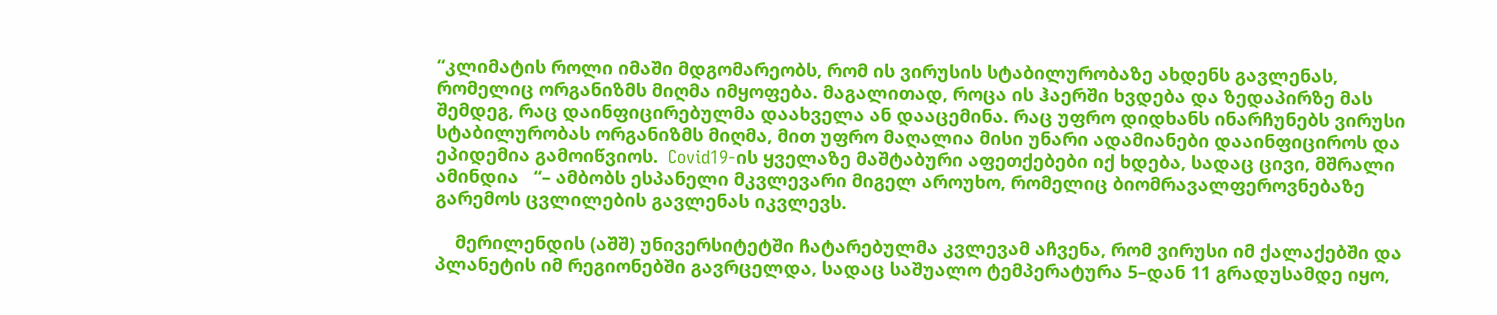“კლიმატის როლი იმაში მდგომარეობს, რომ ის ვირუსის სტაბილურობაზე ახდენს გავლენას, რომელიც ორგანიზმს მიღმა იმყოფება. მაგალითად, როცა ის ჰაერში ხვდება და ზედაპირზე მას შემდეგ, რაც დაინფიცირებულმა დაახველა ან დააცემინა. რაც უფრო დიდხანს ინარჩუნებს ვირუსი სტაბილურობას ორგანიზმს მიღმა, მით უფრო მაღალია მისი უნარი ადამიანები დააინფიციროს და ეპიდემია გამოიწვიოს.  Covid19-ის ყველაზე მაშტაბური აფეთქებები იქ ხდება, სადაც ცივი, მშრალი ამინდია   “– ამბობს ესპანელი მკვლევარი მიგელ აროუხო, რომელიც ბიომრავალფეროვნებაზე გარემოს ცვლილების გავლენას იკვლევს.

    მერილენდის (აშშ) უნივერსიტეტში ჩატარებულმა კვლევამ აჩვენა, რომ ვირუსი იმ ქალაქებში და პლანეტის იმ რეგიონებში გავრცელდა, სადაც საშუალო ტემპერატურა 5–დან 11 გრადუსამდე იყო,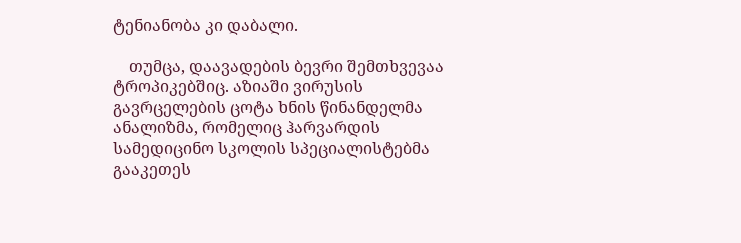ტენიანობა კი დაბალი.

    თუმცა, დაავადების ბევრი შემთხვევაა ტროპიკებშიც. აზიაში ვირუსის გავრცელების ცოტა ხნის წინანდელმა ანალიზმა, რომელიც ჰარვარდის სამედიცინო სკოლის სპეციალისტებმა გააკეთეს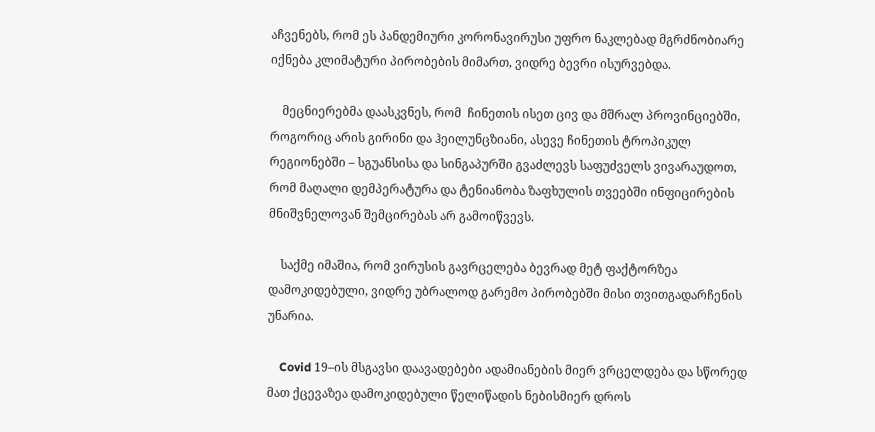აჩვენებს, რომ ეს პანდემიური კორონავირუსი უფრო ნაკლებად მგრძნობიარე იქნება კლიმატური პირობების მიმართ, ვიდრე ბევრი ისურვებდა.

    მეცნიერებმა დაასკვნეს, რომ  ჩინეთის ისეთ ცივ და მშრალ პროვინციებში, როგორიც არის გირინი და ჰეილუნცზიანი, ასევე ჩინეთის ტროპიკულ რეგიონებში – სგუანსისა და სინგაპურში გვაძლევს საფუძველს ვივარაუდოთ, რომ მაღალი დემპერატურა და ტენიანობა ზაფხულის თვეებში ინფიცირების მნიშვნელოვან შემცირებას არ გამოიწვევს.

    საქმე იმაშია, რომ ვირუსის გავრცელება ბევრად მეტ ფაქტორზეა დამოკიდებული, ვიდრე უბრალოდ გარემო პირობებში მისი თვითგადარჩენის უნარია.

    Covid 19–ის მსგავსი დაავადებები ადამიანების მიერ ვრცელდება და სწორედ მათ ქცევაზეა დამოკიდებული წელიწადის ნებისმიერ დროს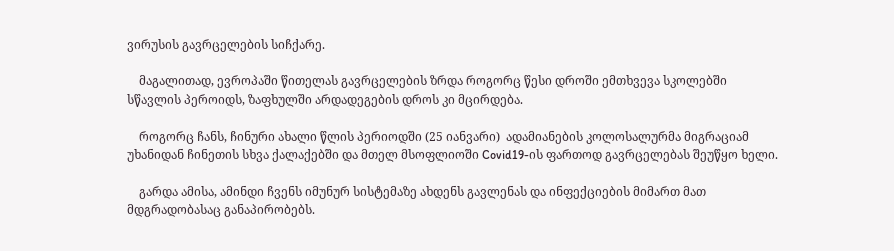ვირუსის გავრცელების სიჩქარე.

    მაგალითად, ევროპაში წითელას გავრცელების ზრდა როგორც წესი დროში ემთხვევა სკოლებში სწავლის პეროიდს, ზაფხულში არდადეგების დროს კი მცირდება.

    როგორც ჩანს, ჩინური ახალი წლის პერიოდში (25 იანვარი)  ადამიანების კოლოსალურმა მიგრაციამ უხანიდან ჩინეთის სხვა ქალაქებში და მთელ მსოფლიოში Covid19-ის ფართოდ გავრცელებას შეუწყო ხელი.

    გარდა ამისა, ამინდი ჩვენს იმუნურ სისტემაზე ახდენს გავლენას და ინფექციების მიმართ მათ მდგრადობასაც განაპირობებს.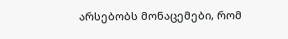არსებობს მონაცემები, რომ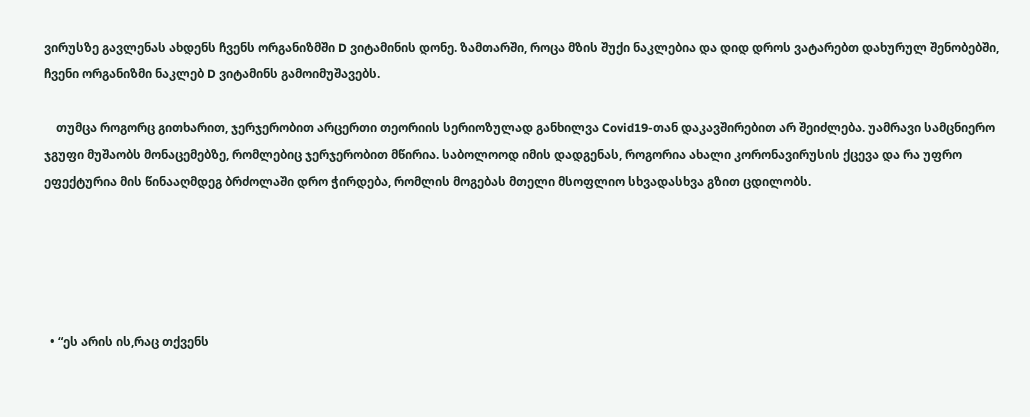ვირუსზე გავლენას ახდენს ჩვენს ორგანიზმში D ვიტამინის დონე. ზამთარში, როცა მზის შუქი ნაკლებია და დიდ დროს ვატარებთ დახურულ შენობებში, ჩვენი ორგანიზმი ნაკლებ D ვიტამინს გამოიმუშავებს.

    თუმცა როგორც გითხარით, ჯერჯერობით არცერთი თეორიის სერიოზულად განხილვა Covid19-თან დაკავშირებით არ შეიძლება. უამრავი სამცნიერო ჯგუფი მუშაობს მონაცემებზე, რომლებიც ჯერჯერობით მწირია. საბოლოოდ იმის დადგენას, როგორია ახალი კორონავირუსის ქცევა და რა უფრო ეფექტურია მის წინააღმდეგ ბრძოლაში დრო ჭირდება, რომლის მოგებას მთელი მსოფლიო სხვადასხვა გზით ცდილობს.





  • “ეს არის ის,რაც თქვენს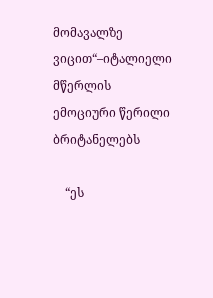მომავალზე ვიცით“–იტალიელი მწერლის ემოციური წერილი ბრიტანელებს

    “ეს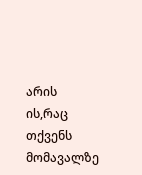არის ის,რაც თქვენს მომავალზე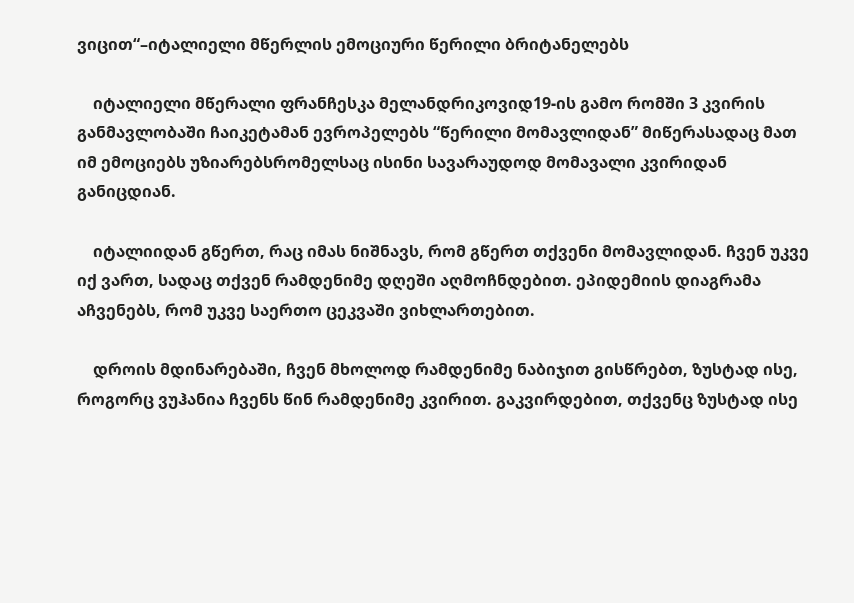ვიცით“–იტალიელი მწერლის ემოციური წერილი ბრიტანელებს

    იტალიელი მწერალი ფრანჩესკა მელანდრიკოვიდ19-ის გამო რომში 3 კვირის განმავლობაში ჩაიკეტამან ევროპელებს “წერილი მომავლიდან” მიწერასადაც მათ იმ ემოციებს უზიარებსრომელსაც ისინი სავარაუდოდ მომავალი კვირიდან განიცდიან.

    იტალიიდან გწერთ, რაც იმას ნიშნავს, რომ გწერთ თქვენი მომავლიდან. ჩვენ უკვე იქ ვართ, სადაც თქვენ რამდენიმე დღეში აღმოჩნდებით. ეპიდემიის დიაგრამა აჩვენებს, რომ უკვე საერთო ცეკვაში ვიხლართებით.

    დროის მდინარებაში, ჩვენ მხოლოდ რამდენიმე ნაბიჯით გისწრებთ, ზუსტად ისე, როგორც ვუჰანია ჩვენს წინ რამდენიმე კვირით. გაკვირდებით, თქვენც ზუსტად ისე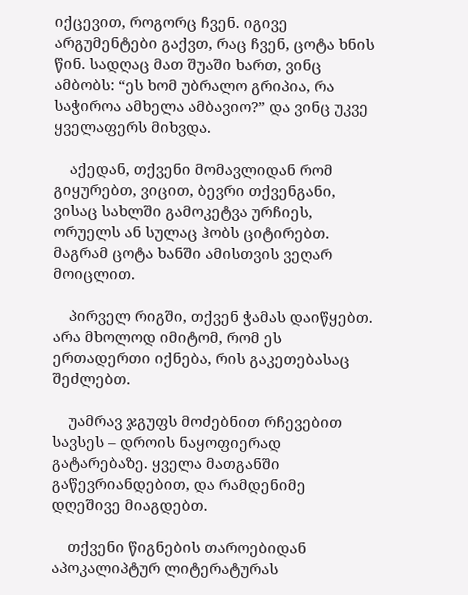იქცევით, როგორც ჩვენ. იგივე არგუმენტები გაქვთ, რაც ჩვენ, ცოტა ხნის წინ. სადღაც მათ შუაში ხართ, ვინც ამბობს: “ეს ხომ უბრალო გრიპია, რა საჭიროა ამხელა ამბავიო?” და ვინც უკვე ყველაფერს მიხვდა.

    აქედან, თქვენი მომავლიდან რომ გიყურებთ, ვიცით, ბევრი თქვენგანი, ვისაც სახლში გამოკეტვა ურჩიეს, ორუელს ან სულაც ჰობს ციტირებთ. მაგრამ ცოტა ხანში ამისთვის ვეღარ მოიცლით.

    პირველ რიგში, თქვენ ჭამას დაიწყებთ. არა მხოლოდ იმიტომ, რომ ეს ერთადერთი იქნება, რის გაკეთებასაც შეძლებთ.

    უამრავ ჯგუფს მოძებნით რჩევებით სავსეს – დროის ნაყოფიერად გატარებაზე. ყველა მათგანში გაწევრიანდებით, და რამდენიმე დღეშივე მიაგდებთ.

    თქვენი წიგნების თაროებიდან აპოკალიპტურ ლიტერატურას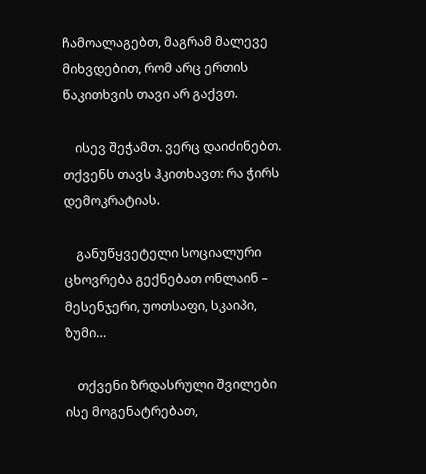ჩამოალაგებთ, მაგრამ მალევე მიხვდებით, რომ არც ერთის წაკითხვის თავი არ გაქვთ.

    ისევ შეჭამთ. ვერც დაიძინებთ. თქვენს თავს ჰკითხავთ: რა ჭირს დემოკრატიას.

    განუწყვეტელი სოციალური ცხოვრება გექნებათ ონლაინ – მესენჯერი, უოთსაფი, სკაიპი, ზუმი…

    თქვენი ზრდასრული შვილები ისე მოგენატრებათ,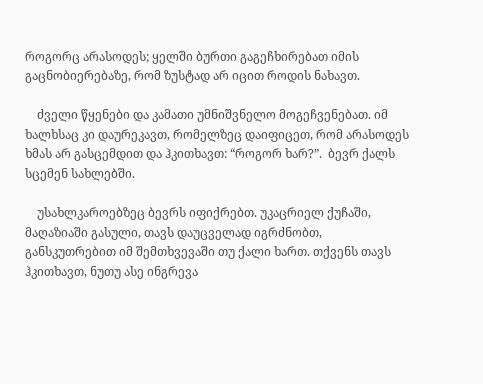როგორც არასოდეს; ყელში ბურთი გაგეჩხირებათ იმის გაცნობიერებაზე, რომ ზუსტად არ იცით როდის ნახავთ.

    ძველი წყენები და კამათი უმნიშვნელო მოგეჩვენებათ. იმ ხალხსაც კი დაურეკავთ, რომელზეც დაიფიცეთ, რომ არასოდეს ხმას არ გასცემდით და ჰკითხავთ: “როგორ ხარ?”.  ბევრ ქალს სცემენ სახლებში.

    უსახლკაროებზეც ბევრს იფიქრებთ. უკაცრიელ ქუჩაში, მაღაზიაში გასული, თავს დაუცველად იგრძნობთ, განსკუთრებით იმ შემთხვევაში თუ ქალი ხართ. თქვენს თავს ჰკითხავთ, ნუთუ ასე ინგრევა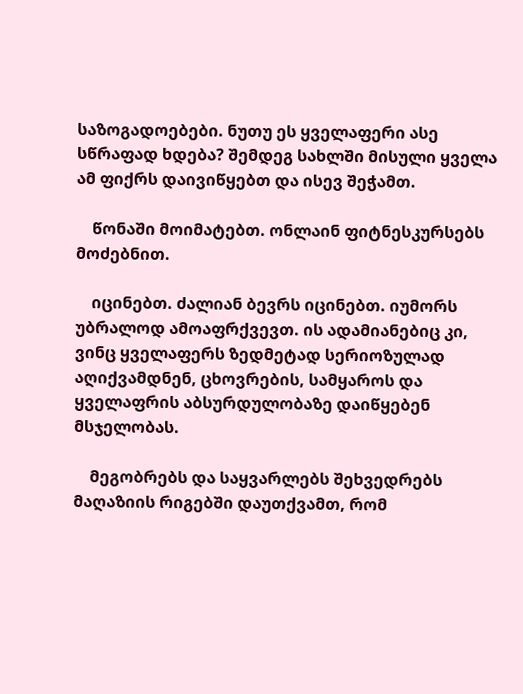საზოგადოებები. ნუთუ ეს ყველაფერი ასე სწრაფად ხდება? შემდეგ სახლში მისული ყველა ამ ფიქრს დაივიწყებთ და ისევ შეჭამთ.

    წონაში მოიმატებთ. ონლაინ ფიტნესკურსებს მოძებნით.

    იცინებთ. ძალიან ბევრს იცინებთ. იუმორს უბრალოდ ამოაფრქვევთ. ის ადამიანებიც კი, ვინც ყველაფერს ზედმეტად სერიოზულად აღიქვამდნენ, ცხოვრების, სამყაროს და ყველაფრის აბსურდულობაზე დაიწყებენ მსჯელობას.

    მეგობრებს და საყვარლებს შეხვედრებს მაღაზიის რიგებში დაუთქვამთ, რომ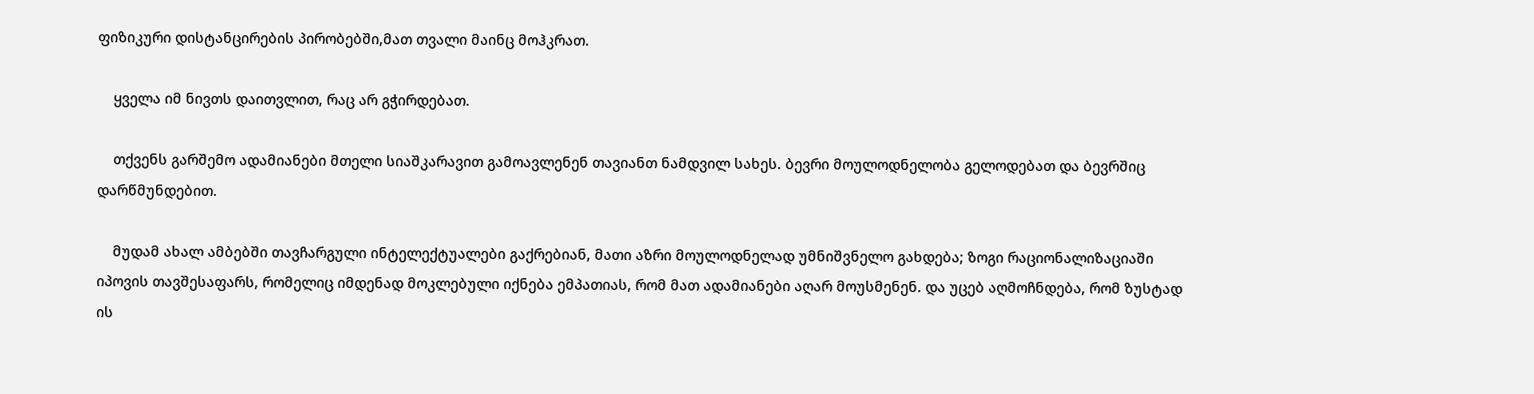ფიზიკური დისტანცირების პირობებში,მათ თვალი მაინც მოჰკრათ.

    ყველა იმ ნივთს დაითვლით, რაც არ გჭირდებათ.

    თქვენს გარშემო ადამიანები მთელი სიაშკარავით გამოავლენენ თავიანთ ნამდვილ სახეს. ბევრი მოულოდნელობა გელოდებათ და ბევრშიც დარწმუნდებით.

    მუდამ ახალ ამბებში თავჩარგული ინტელექტუალები გაქრებიან, მათი აზრი მოულოდნელად უმნიშვნელო გახდება; ზოგი რაციონალიზაციაში იპოვის თავშესაფარს, რომელიც იმდენად მოკლებული იქნება ემპათიას, რომ მათ ადამიანები აღარ მოუსმენენ. და უცებ აღმოჩნდება, რომ ზუსტად ის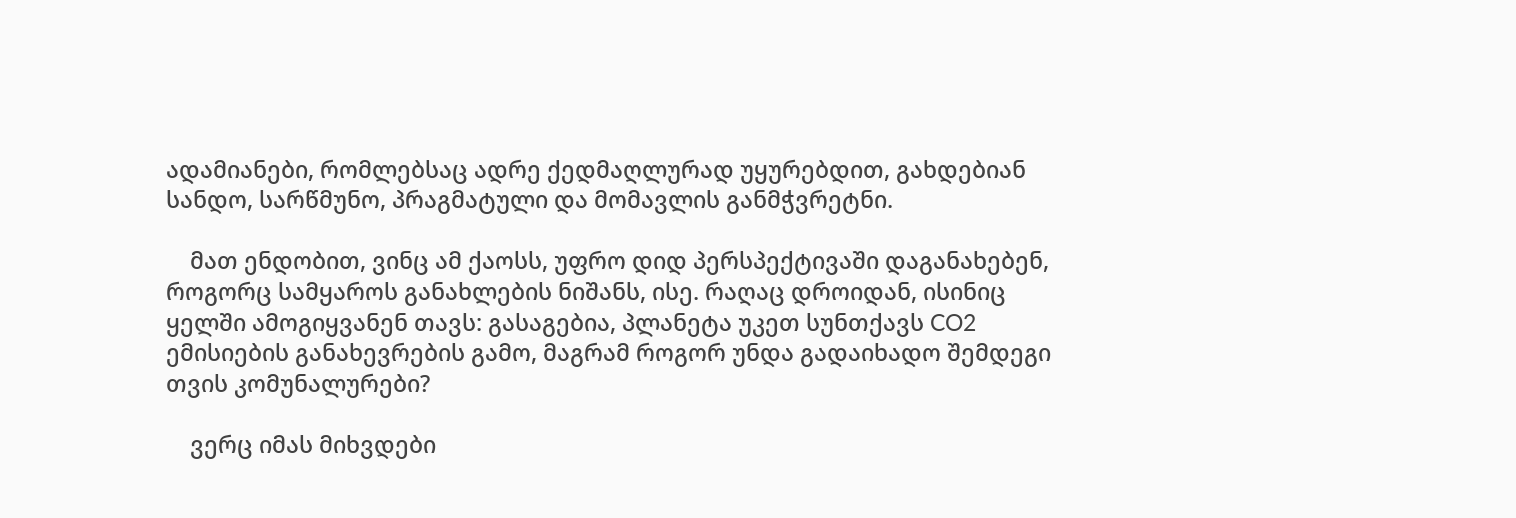ადამიანები, რომლებსაც ადრე ქედმაღლურად უყურებდით, გახდებიან სანდო, სარწმუნო, პრაგმატული და მომავლის განმჭვრეტნი.

    მათ ენდობით, ვინც ამ ქაოსს, უფრო დიდ პერსპექტივაში დაგანახებენ, როგორც სამყაროს განახლების ნიშანს, ისე. რაღაც დროიდან, ისინიც ყელში ამოგიყვანენ თავს: გასაგებია, პლანეტა უკეთ სუნთქავს CO2 ემისიების განახევრების გამო, მაგრამ როგორ უნდა გადაიხადო შემდეგი თვის კომუნალურები?

    ვერც იმას მიხვდები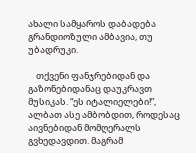ახალი სამყაროს დაბადება გრანდიოზული ამბავია, თუ უბადრუკი.

    თქვენი ფანჯრებიდან და გაზონებიდანაც დაუკრავთ მუსიკას. “ეს იტალიელები!”, ალბათ ასე ამბობდით, როდესაც აივნებიდან მომღერალს გვხედავდით. მაგრამ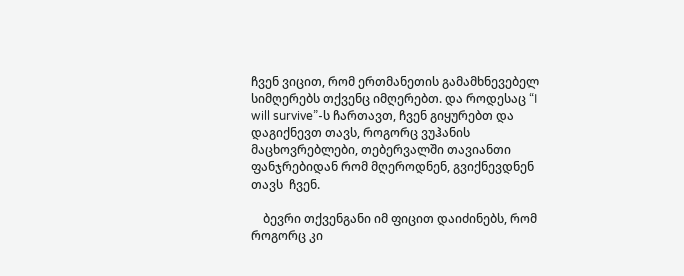ჩვენ ვიცით, რომ ერთმანეთის გამამხნევებელ სიმღერებს თქვენც იმღერებთ. და როდესაც “I will survive”-ს ჩართავთ, ჩვენ გიყურებთ და დაგიქნევთ თავს, როგორც ვუჰანის მაცხოვრებლები, თებერვალში თავიანთი ფანჯრებიდან რომ მღეროდნენ, გვიქნევდნენ თავს  ჩვენ.

    ბევრი თქვენგანი იმ ფიცით დაიძინებს, რომ როგორც კი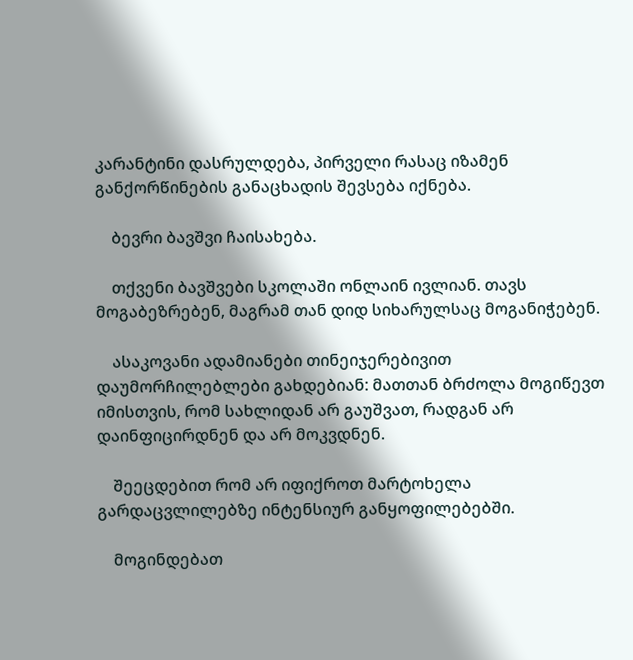კარანტინი დასრულდება, პირველი რასაც იზამენ განქორწინების განაცხადის შევსება იქნება.

    ბევრი ბავშვი ჩაისახება.

    თქვენი ბავშვები სკოლაში ონლაინ ივლიან. თავს მოგაბეზრებენ, მაგრამ თან დიდ სიხარულსაც მოგანიჭებენ.

    ასაკოვანი ადამიანები თინეიჯერებივით დაუმორჩილებლები გახდებიან: მათთან ბრძოლა მოგიწევთ იმისთვის, რომ სახლიდან არ გაუშვათ, რადგან არ დაინფიცირდნენ და არ მოკვდნენ.

    შეეცდებით რომ არ იფიქროთ მარტოხელა გარდაცვლილებზე ინტენსიურ განყოფილებებში.

    მოგინდებათ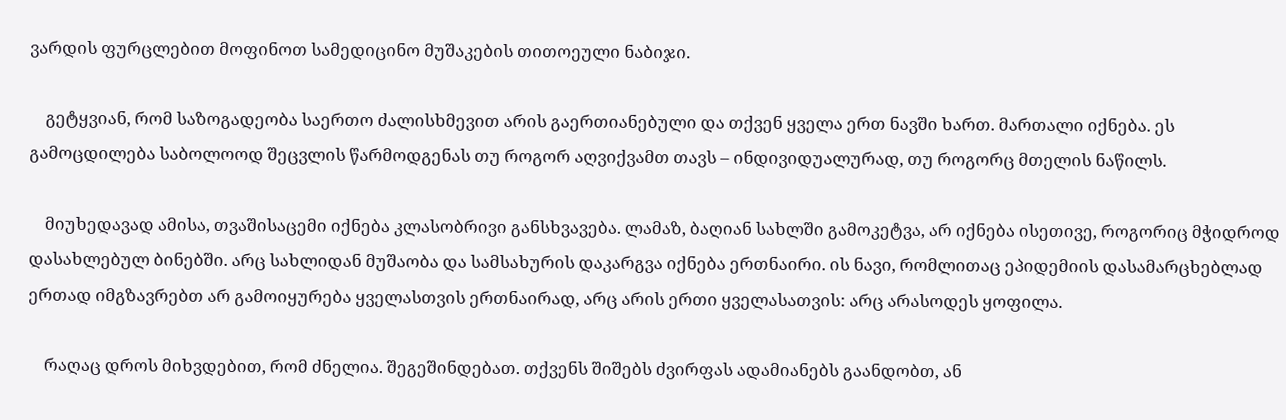ვარდის ფურცლებით მოფინოთ სამედიცინო მუშაკების თითოეული ნაბიჯი.

    გეტყვიან, რომ საზოგადეობა საერთო ძალისხმევით არის გაერთიანებული და თქვენ ყველა ერთ ნავში ხართ. მართალი იქნება. ეს გამოცდილება საბოლოოდ შეცვლის წარმოდგენას თუ როგორ აღვიქვამთ თავს – ინდივიდუალურად, თუ როგორც მთელის ნაწილს.

    მიუხედავად ამისა, თვაშისაცემი იქნება კლასობრივი განსხვავება. ლამაზ, ბაღიან სახლში გამოკეტვა, არ იქნება ისეთივე, როგორიც მჭიდროდ დასახლებულ ბინებში. არც სახლიდან მუშაობა და სამსახურის დაკარგვა იქნება ერთნაირი. ის ნავი, რომლითაც ეპიდემიის დასამარცხებლად ერთად იმგზავრებთ არ გამოიყურება ყველასთვის ერთნაირად, არც არის ერთი ყველასათვის: არც არასოდეს ყოფილა.

    რაღაც დროს მიხვდებით, რომ ძნელია. შეგეშინდებათ. თქვენს შიშებს ძვირფას ადამიანებს გაანდობთ, ან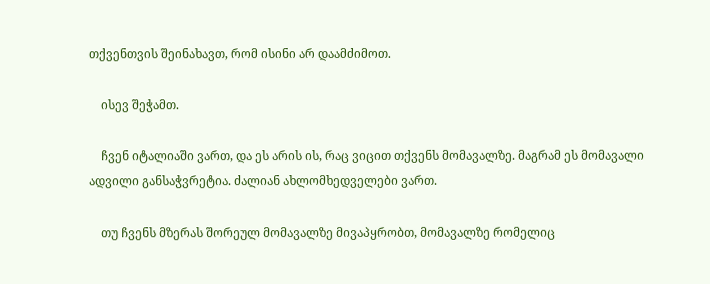თქვენთვის შეინახავთ, რომ ისინი არ დაამძიმოთ.

    ისევ შეჭამთ.

    ჩვენ იტალიაში ვართ, და ეს არის ის, რაც ვიცით თქვენს მომავალზე. მაგრამ ეს მომავალი ადვილი განსაჭვრეტია. ძალიან ახლომხედველები ვართ.

    თუ ჩვენს მზერას შორეულ მომავალზე მივაპყრობთ, მომავალზე რომელიც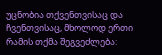უცნობია თქვენთვისაც და ჩვენთვისაც, მხოლოდ ერთი რამის თქმა შეგვეძლება: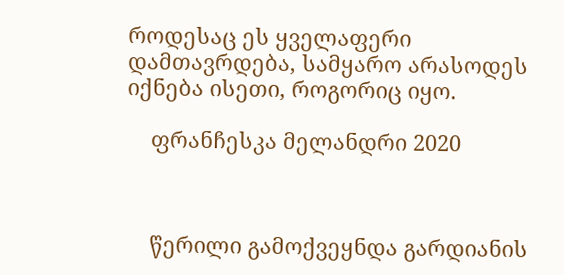როდესაც ეს ყველაფერი დამთავრდება, სამყარო არასოდეს იქნება ისეთი, როგორიც იყო.

    ფრანჩესკა მელანდრი 2020



    წერილი გამოქვეყნდა გარდიანის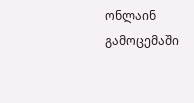ონლაინ გამოცემაში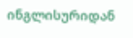ინგლისურიდან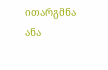ითარგმნა ანა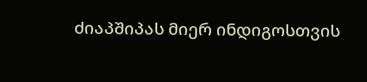ძიაპშიპას მიერ ინდიგოსთვის